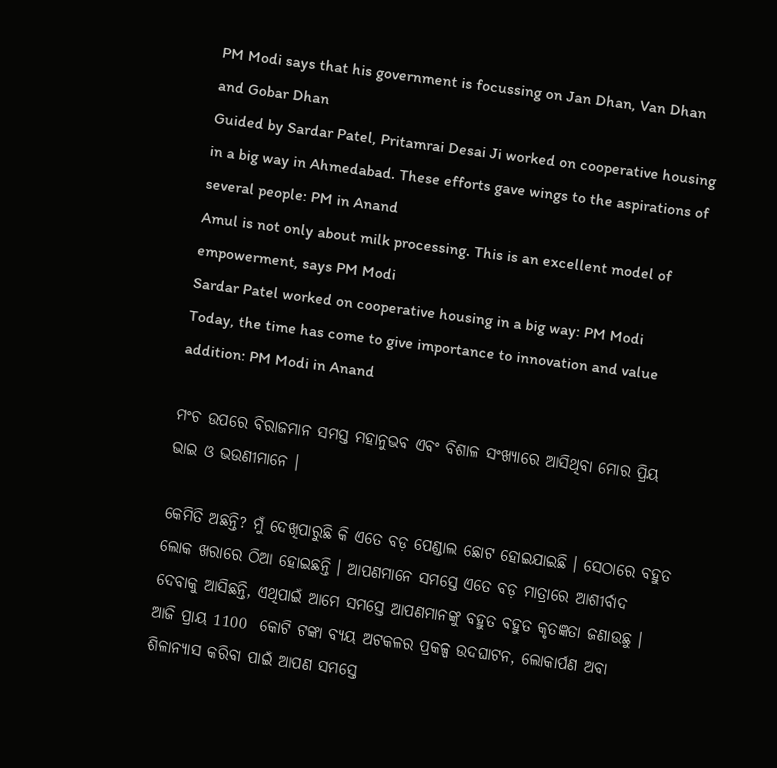PM Modi says that his government is focussing on Jan Dhan, Van Dhan and Gobar Dhan
Guided by Sardar Patel, Pritamrai Desai Ji worked on cooperative housing in a big way in Ahmedabad. These efforts gave wings to the aspirations of several people: PM in Anand
Amul is not only about milk processing. This is an excellent model of empowerment, says PM Modi
Sardar Patel worked on cooperative housing in a big way: PM Modi
Today, the time has come to give importance to innovation and value addition: PM Modi in Anand

ମଂଚ ଉପରେ ବିରାଜମାନ ସମସ୍ତ ମହାନୁଭବ ଏବଂ ବିଶାଳ ସଂଖ୍ୟାରେ ଆସିଥିବା ମୋର ପ୍ରିୟ ଭାଇ ଓ ଭଉଣୀମାନେ ।

କେମିତି ଅଛନ୍ତି? ମୁଁ ଦେଖିପାରୁଛି କି ଏତେ ବଡ଼ ପେଣ୍ଡାଲ ଛୋଟ ହୋଇଯାଇଛି । ସେଠାରେ ବହୁତ ଲୋକ ଖରାରେ ଠିଆ ହୋଇଛନ୍ତି । ଆପଣମାନେ ସମସ୍ତେ ଏତେ ବଡ଼ ମାତ୍ରାରେ ଆଶୀର୍ବାଦ ଦେବାକୁ ଆସିଛନ୍ତି, ଏଥିପାଇଁ ଆମେ ସମସ୍ତେ ଆପଣମାନଙ୍କୁ ବହୁତ ବହୁତ କୃତଜ୍ଞତା ଜଣାଉଛୁ । ଆଜି ପ୍ରାୟ 1100  କୋଟି ଟଙ୍କା ବ୍ୟୟ ଅଟକଳର ପ୍ରକଳ୍ପ ଉଦଘାଟନ, ଲୋକାର୍ପଣ ଅବା ଶିଳାନ୍ୟାସ କରିବା ପାଇଁ ଆପଣ ସମସ୍ତେ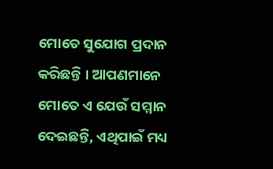ମୋତେ ସୁଯୋଗ ପ୍ରଦାନ କରିଛନ୍ତି । ଆପଣମାନେ ମୋତେ ଏ ଯେଉଁ ସମ୍ମାନ ଦେଇଛନ୍ତି, ଏଥିପାଇଁ ମଧ୍ୟ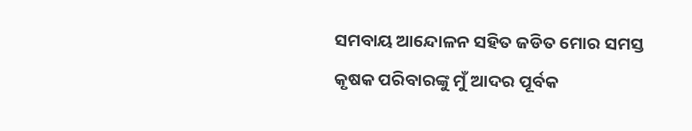ସମବାୟ ଆନ୍ଦୋଳନ ସହିତ ଜଡିତ ମୋର ସମସ୍ତ କୃଷକ ପରିବାରଙ୍କୁ ମୁଁ ଆଦର ପୂର୍ବକ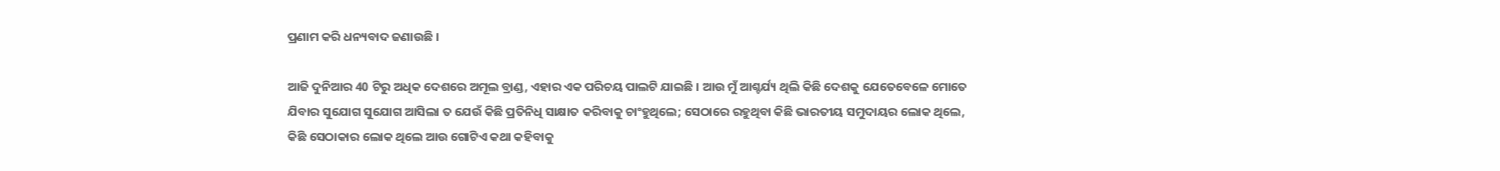ପ୍ରଣାମ କରି ଧନ୍ୟବାଦ ଜଣାଉଛି ।

ଆଜି ଦୁନିଆର 40 ଟିରୁ ଅଧିକ ଦେଶରେ ଅମୂଲ ବ୍ରାଣ୍ଡ, ଏହାର ଏକ ପରିଚୟ ପାଲଟି ଯାଇଛି । ଆଉ ମୁଁ ଆଶ୍ଚର୍ଯ୍ୟ ଥିଲି କିଛି ଦେଶକୁ ଯେତେବେଳେ ମୋତେ ଯିବାର ସୁଯୋଗ ସୁଯୋଗ ଆସିଲା ତ ଯେଉଁ କିଛି ପ୍ରତିନିଧି ସାକ୍ଷାତ କରିବାକୁ ଚାଂହୁଥିଲେ; ସେଠାରେ ରହୁଥିବା କିଛି ଭାରତୀୟ ସମୁଦାୟର ଲୋକ ଥିଲେ, କିଛି ସେଠାକାର ଲୋକ ଥିଲେ ଆଉ ଗୋଟିଏ କଥା କହିବାକୁ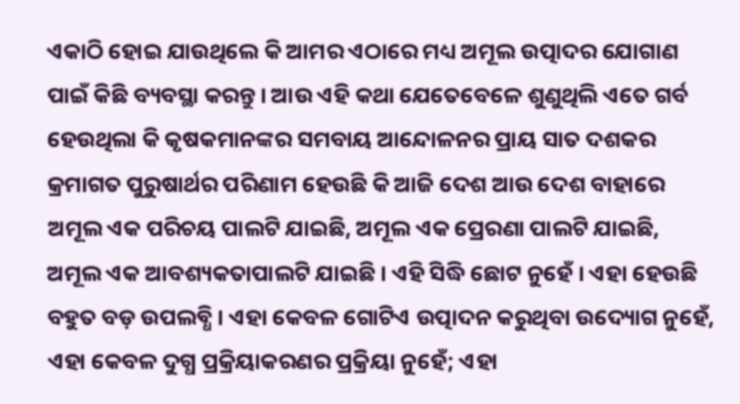ଏକାଠି ହୋଇ ଯାଉଥିଲେ କି ଆମର ଏଠାରେ ମଧ୍ୟ ଅମୂଲ ଉତ୍ପାଦର ଯୋଗାଣ ପାଇଁ କିଛି ବ୍ୟବସ୍ଥା କରନ୍ତୁ । ଆଉ ଏହି କଥା ଯେତେବେଳେ ଶୁଣୁଥିଲି ଏତେ ଗର୍ବ ହେଉଥିଲା କି କୃଷକମାନଙ୍କର ସମବାୟ ଆନ୍ଦୋଳନର ପ୍ରାୟ ସାତ ଦଶକର କ୍ରମାଗତ ପୁରୁଷାର୍ଥର ପରିଣାମ ହେଉଛି କି ଆଜି ଦେଶ ଆଉ ଦେଶ ବାହାରେ ଅମୂଲ ଏକ ପରିଚୟ ପାଲଟି ଯାଇଛି, ଅମୂଲ ଏକ ପ୍ରେରଣା ପାଲଟି ଯାଇଛି, ଅମୂଲ ଏକ ଆବଶ୍ୟକତାପାଲଟି ଯାଇଛି । ଏହି ସିଦ୍ଧି ଛୋଟ ନୁହେଁ । ଏହା ହେଉଛି ବହୁତ ବଡ଼ ଉପଲବ୍ଧି । ଏହା କେବଳ ଗୋଟିଏ ଉତ୍ପାଦନ କରୁଥିବା ଉଦ୍ୟୋଗ ନୁହେଁ, ଏହା କେବଳ ଦୁଗ୍ଧ ପ୍ରକ୍ରିୟାକରଣର ପ୍ରକ୍ରିୟା ନୁହେଁ; ଏହା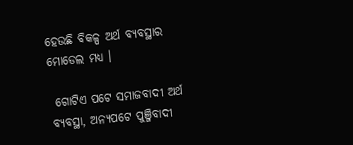ହେଉଛି ବିକଳ୍ପ ଅର୍ଥ ବ୍ୟବସ୍ଥାର ମୋଡେଲ ମଧ୍ୟ ।

 ଗୋଟିଏ ପଟେ ସମାଜବାଦୀ ଅର୍ଥ ବ୍ୟବସ୍ଥା, ଅନ୍ୟପଟେ ପୁଞ୍ଜିବାଦୀ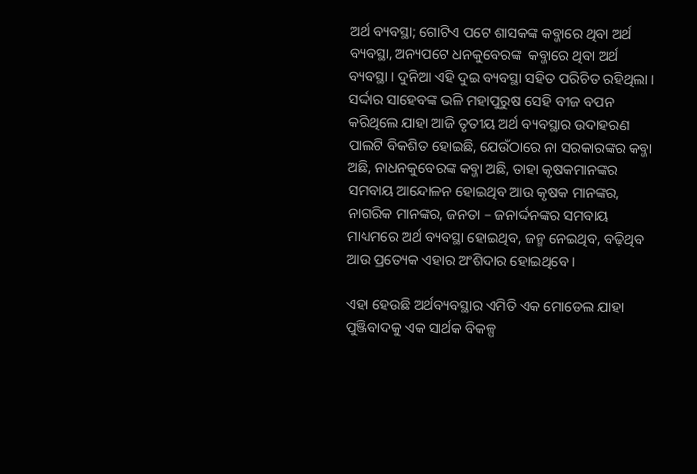ଅର୍ଥ ବ୍ୟବସ୍ଥା; ଗୋଟିଏ ପଟେ ଶାସକଙ୍କ କବ୍ଜାରେ ଥିବା ଅର୍ଥ ବ୍ୟବସ୍ଥା, ଅନ୍ୟପଟେ ଧନକୁବେରଙ୍କ  କବ୍ଜାରେ ଥିବା ଅର୍ଥ ବ୍ୟବସ୍ଥା । ଦୁନିଆ ଏହି ଦୁଇ ବ୍ୟବସ୍ଥା ସହିତ ପରିଚିତ ରହିଥିଲା । ସର୍ଦ୍ଦାର ସାହେବଙ୍କ ଭଳି ମହାପୁରୁଷ ସେହି ବୀଜ ବପନ କରିଥିଲେ ଯାହା ଆଜି ତୃତୀୟ ଅର୍ଥ ବ୍ୟବସ୍ଥାର ଉଦାହରଣ ପାଲଟି ବିକଶିତ ହୋଇଛି, ଯେଉଁଠାରେ ନା ସରକାରଙ୍କର କବ୍ଜା ଅଛି, ନାଧନକୁବେରଙ୍କ କବ୍ଜା ଅଛି, ତାହା କୃଷକମାନଙ୍କର ସମବାୟ ଆନ୍ଦୋଳନ ହୋଇଥିବ ଆଉ କୃଷକ ମାନଙ୍କର, ନାଗରିକ ମାନଙ୍କର, ଜନତା – ଜନାର୍ଦ୍ଦନଙ୍କର ସମବାୟ ମାଧ୍ୟମରେ ଅର୍ଥ ବ୍ୟବସ୍ଥା ହୋଇଥିବ, ଜନ୍ମ ନେଇଥିବ, ବଢ଼ିଥିବ ଆଉ ପ୍ରତ୍ୟେକ ଏହାର ଅଂଶିଦାର ହୋଇଥିବେ ।

ଏହା ହେଉଛି ଅର୍ଥବ୍ୟବସ୍ଥାର ଏମିତି ଏକ ମୋଡେଲ ଯାହା ପୁଞ୍ଜିବାଦକୁ ଏକ ସାର୍ଥକ ବିକଳ୍ପ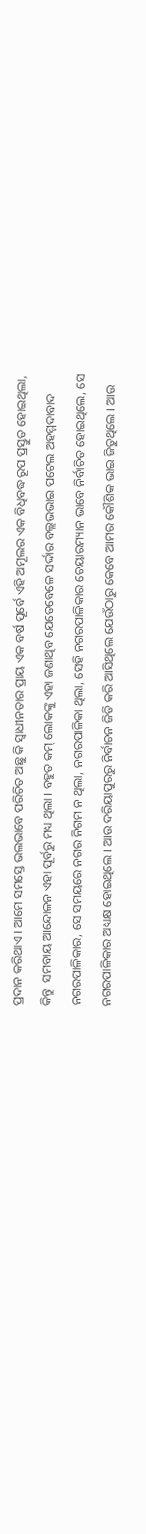ପ୍ରଦାନ କରିଥାଏ । ଆମେ ସମସ୍ତେ ଭଲଭାବେ ପରିଚିତ ଅଛୁ କି ସ୍ୱାଧୀନତାର ପ୍ରାୟ ଏକ ବର୍ଷ ପୂର୍ବେ ଏହି ଅମୂଲର ଏକ ବିଧିବଦ୍ଧ ରୂପ ପ୍ରସ୍ତୁତ ହୋଇଥିଲା, କିନ୍ତୁ  ସମବାୟ ଆନ୍ଦୋଳନ ଏହା ପୂର୍ବରୁ ମଧ୍ୟ ଥିଲା । ବହୁତ କମ୍ ଲୋକଙ୍କୁ ଏହା ଜଣାଥିବ ଯେତେବେଳେ ସର୍ଦ୍ଦାର ବଲ୍ଲଭଭାଇ ପଟେଲ ଅହମ୍ମଦାବାଦ ନଗରପାଳିକାର, ସେ ସମୟରେ ନଗର ନିଗମ ନ ଥିଲା, ନଗରପାଳିକା ଥିଲା, ସେହି ନଗରପାଳିକାର ଚେୟାରମ୍ୟାନ ଭାବେ ନିର୍ବାଚିତ ହୋଇଥିଲେ, ସେ ନଗରପାଳିକାର ଅଧ୍ୟକ୍ଷ ହୋଇଥିଲେ । ଆଉ ଦରିୟାପୁରରୁ ନିର୍ବାଚନ ଜିତି କରି ଆସିଥିଲେ ଯେଉଁଠାରୁ କେବେ ଆମର କୌଶିକ ଭାଇ ଜିତୁଥିଲେ । ଆଉ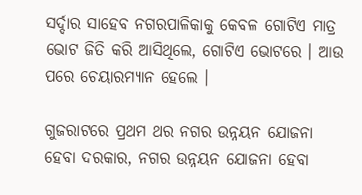ସର୍ଦ୍ଦାର ସାହେବ ନଗରପାଳିକାକୁ କେବଳ ଗୋଟିଏ ମାତ୍ର ଭୋଟ ଜିତି କରି ଆସିଥିଲେ, ଗୋଟିଏ ଭୋଟରେ । ଆଉ ପରେ ଚେୟାରମ୍ୟାନ ହେଲେ ।

ଗୁଜରାଟରେ ପ୍ରଥମ ଥର ନଗର ଉନ୍ନୟନ ଯୋଜନା ହେବା ଦରକାର, ନଗର ଉନ୍ନୟନ ଯୋଜନା ହେବା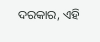ଦରକାର, ଏହି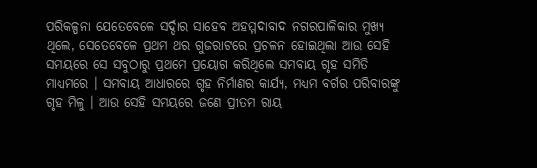ପରିକଳ୍ପନା ଯେତେବେଳେ ସର୍ଦ୍ଦାର ସାହେବ ଅହମ୍ମଦାବାଦ ନଗରପାଳିକାର ମୁଖ୍ୟ ଥିଲେ, ସେତେବେଳେ ପ୍ରଥମ ଥର ଗୁଜରାଟରେ ପ୍ରଚଳନ ହୋଇଥିଲା ଆଉ ସେହି ସମୟରେ ସେ ସବୁଠାରୁ ପ୍ରଥମେ ପ୍ରୟୋଗ କରିଥିଲେ ସମବାୟ ଗୃହ ସମିତି ମାଧ୍ୟମରେ । ସମବାୟ ଆଧାରରେ ଗୃହ ନିର୍ମାଣର କାର୍ଯ୍ୟ, ମଧ୍ୟମ ବର୍ଗର ପରିବାରଙ୍କୁ ଗୃହ ମିଳୁ । ଆଉ ସେହି ସମୟରେ ଜଣେ ପ୍ରୀତମ ରାୟ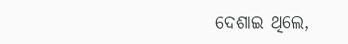ଦେଶାଇ ଥିଲେ,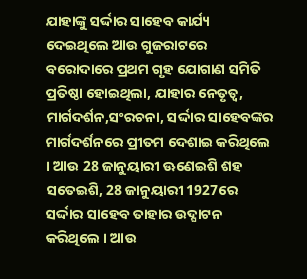ଯାହାଙ୍କୁ ସର୍ଦ୍ଦାର ସାହେବ କାର୍ଯ୍ୟ ଦେଇଥିଲେ ଆଉ ଗୁଜରାଟରେ ବରୋଦାରେ ପ୍ରଥମ ଗୃହ ଯୋଗାଣ ସମିତି ପ୍ରତିଷ୍ଠା ହୋଇଥିଲା, ଯାହାର ନେତୃତ୍ୱ, ମାର୍ଗଦର୍ଶନ,ସଂରଚନା, ସର୍ଦ୍ଦାର ସାହେବଙ୍କର ମାର୍ଗଦର୍ଶନରେ ପ୍ରୀତମ ଦେଶାଇ କରିଥିଲେ । ଆଉ 28 ଜାନୁୟାରୀ ଊଣେଇଶି ଶହ ସତେଇଶି, 28 ଜାନୁୟାରୀ 1927ରେ ସର୍ଦ୍ଦାର ସାହେବ ତାହାର ଉଦ୍ଘାଟନ କରିଥିଲେ । ଆଉ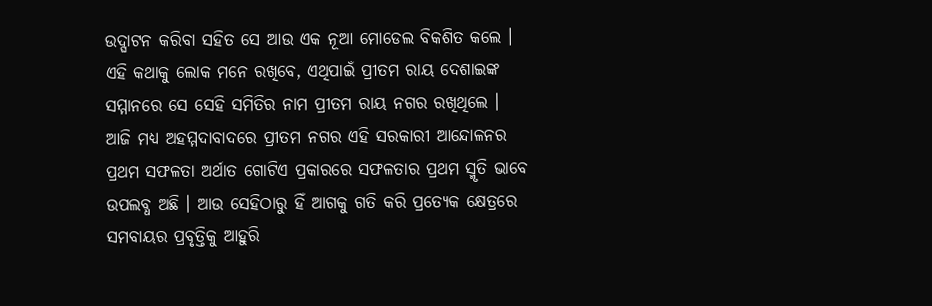ଉଦ୍ଘାଟନ କରିବା ସହିତ ସେ ଆଉ ଏକ ନୂଆ ମୋଡେଲ ବିକଶିତ କଲେ । ଏହି କଥାକୁ ଲୋକ ମନେ ରଖିବେ, ଏଥିପାଇଁ ପ୍ରୀତମ ରାୟ ଦେଶାଇଙ୍କ ସମ୍ମାନରେ ସେ ସେହି ସମିତିର ନାମ ପ୍ରୀତମ ରାୟ ନଗର ରଖିଥିଲେ । ଆଜି ମଧ୍ୟ ଅହମ୍ମଦାବାଦରେ ପ୍ରୀତମ ନଗର ଏହି ସରକାରୀ ଆନ୍ଦୋଳନର ପ୍ରଥମ ସଫଳତା ଅର୍ଥାତ ଗୋଟିଏ ପ୍ରକାରରେ ସଫଳତାର ପ୍ରଥମ ସ୍ମୃତି ଭାବେ ଉପଲବ୍ଧ ଅଛି । ଆଉ ସେହିଠାରୁ ହିଁ ଆଗକୁ ଗତି କରି ପ୍ରତ୍ୟେକ କ୍ଷେତ୍ରରେ ସମବାୟର ପ୍ରବୃତ୍ତିକୁ ଆହୁରି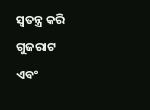ସ୍ୱତନ୍ତ୍ର କରି ଗୁଜରାଟ ଏବଂ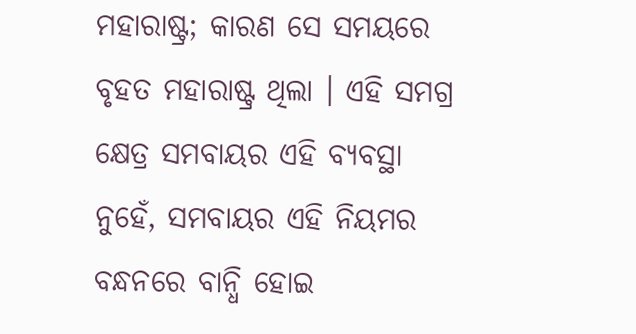ମହାରାଷ୍ଟ୍ର; କାରଣ ସେ ସମୟରେ ବୃହତ ମହାରାଷ୍ଟ୍ର ଥିଲା । ଏହି ସମଗ୍ର କ୍ଷେତ୍ର ସମବାୟର ଏହି ବ୍ୟବସ୍ଥା ନୁହେଁ, ସମବାୟର ଏହି ନିୟମର ବନ୍ଧନରେ ବାନ୍ଧି ହୋଇ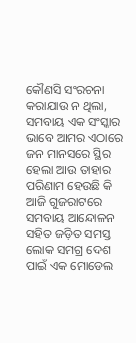କୌଣସି ସଂରଚନା କରାଯାଉ ନ ଥିଲା, ସମବାୟ ଏକ ସଂସ୍କାର ଭାବେ ଆମର ଏଠାରେ ଜନ ମାନସରେ ସ୍ଥିର ହେଲା ଆଉ ତାହାର ପରିଣାମ ହେଉଛି କି ଆଜି ଗୁଜରାଟରେ ସମବାୟ ଆନ୍ଦୋଳନ ସହିତ ଜଡ଼ିତ ସମସ୍ତ ଲୋକ ସମଗ୍ର ଦେଶ ପାଇଁ ଏକ ମୋଡେଲ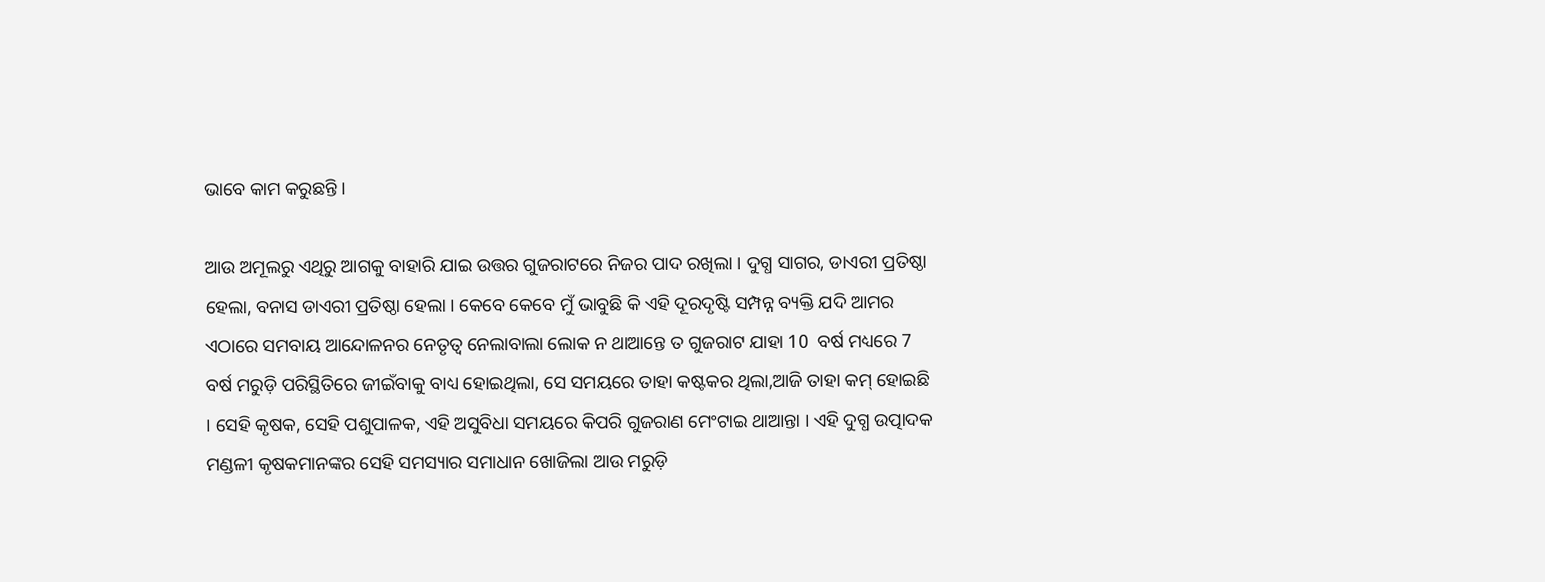ଭାବେ କାମ କରୁଛନ୍ତି ।

ଆଉ ଅମୂଲରୁ ଏଥିରୁ ଆଗକୁ ବାହାରି ଯାଇ ଉତ୍ତର ଗୁଜରାଟରେ ନିଜର ପାଦ ରଖିଲା । ଦୁଗ୍ଧ ସାଗର, ଡାଏରୀ ପ୍ରତିଷ୍ଠା ହେଲା, ବନାସ ଡାଏରୀ ପ୍ରତିଷ୍ଠା ହେଲା । କେବେ କେବେ ମୁଁ ଭାବୁଛି କି ଏହି ଦୂରଦୃଷ୍ଟି ସମ୍ପନ୍ନ ବ୍ୟକ୍ତି ଯଦି ଆମର ଏଠାରେ ସମବାୟ ଆନ୍ଦୋଳନର ନେତୃତ୍ୱ ନେଲାବାଲା ଲୋକ ନ ଥାଆନ୍ତେ ତ ଗୁଜରାଟ ଯାହା 10  ବର୍ଷ ମଧ୍ୟରେ 7 ବର୍ଷ ମରୁଡ଼ି ପରିସ୍ଥିତିରେ ଜୀଇଁବାକୁ ବାଧ୍ୟ ହୋଇଥିଲା, ସେ ସମୟରେ ତାହା କଷ୍ଟକର ଥିଲା,ଆଜି ତାହା କମ୍ ହୋଇଛି । ସେହି କୃଷକ, ସେହି ପଶୁପାଳକ, ଏହି ଅସୁବିଧା ସମୟରେ କିପରି ଗୁଜରାଣ ମେଂଟାଇ ଥାଆନ୍ତା । ଏହି ଦୁଗ୍ଧ ଉତ୍ପାଦକ ମଣ୍ଡଳୀ କୃଷକମାନଙ୍କର ସେହି ସମସ୍ୟାର ସମାଧାନ ଖୋଜିଲା ଆଉ ମରୁଡ଼ି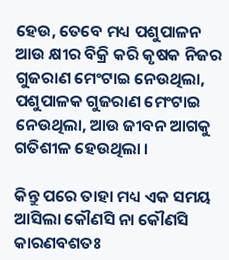ହେଉ, ତେବେ ମଧ୍ୟ ପଶୁପାଳନ ଆଉ କ୍ଷୀର ବିକ୍ରି କରି କୃଷକ ନିଜର ଗୁଜରାଣ ମେଂଟାଇ ନେଉଥିଲା, ପଶୁପାଳକ ଗୁଜରାଣ ମେଂଟାଇ ନେଉଥିଲା, ଆଉ ଜୀବନ ଆଗକୁ ଗତିଶୀଳ ହେଉଥିଲା ।

କିନ୍ତୁ ପରେ ତାହା ମଧ୍ୟ ଏକ ସମୟ ଆସିଲା କୌଣସି ନା କୌଣସି କାରଣବଶତଃ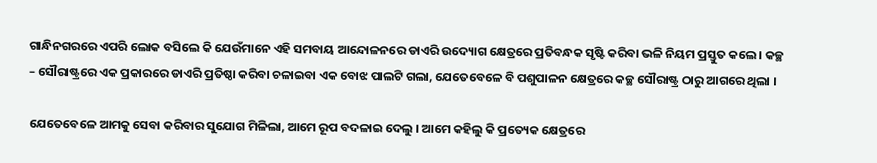ଗାନ୍ଧିନଗରରେ ଏପରି ଲୋକ ବସିଲେ କି ଯେଉଁମାନେ ଏହି ସମବାୟ ଆନ୍ଦୋଳନରେ ଡାଏରି ଉଦ୍ୟୋଗ କ୍ଷେତ୍ରରେ ପ୍ରତିବନ୍ଧକ ସୃଷ୍ଟି କରିବା ଭଳି ନିୟମ ପ୍ରସ୍ତୁତ କଲେ । କଚ୍ଛ – ସୌରାଷ୍ଟ୍ରରେ ଏକ ପ୍ରକାରରେ ଡାଏରି ପ୍ରତିଷ୍ଠା କରିବା ଚଳାଇବା ଏକ ବୋଝ ପାଲଟି ଗଲା, ଯେତେବେଳେ ବି ପଶୁପାଳନ କ୍ଷେତ୍ରରେ କଚ୍ଛ ସୌରାଷ୍ଟ୍ର ଠାରୁ ଆଗରେ ଥିଲା ।

ଯେତେବେଳେ ଆମକୁ ସେବା କରିବାର ସୁଯୋଗ ମିଳିଲା, ଆମେ ରୂପ ବଦଳାଇ ଦେଲୁ । ଆମେ କହିଲୁ କି ପ୍ରତ୍ୟେକ କ୍ଷେତ୍ରରେ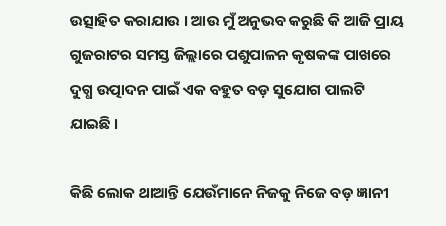ଉତ୍ସାହିତ କରାଯାଉ । ଆଉ ମୁଁ ଅନୁଭବ କରୁଛି କି ଆଜି ପ୍ରାୟ ଗୁଜରାଟର ସମସ୍ତ ଜିଲ୍ଲାରେ ପଶୁପାଳନ କୃଷକଙ୍କ ପାଖରେ ଦୁଗ୍ଧ ଉତ୍ପାଦନ ପାଇଁ ଏକ ବହୁତ ବଡ଼ ସୁଯୋଗ ପାଲଟି ଯାଇଛି ।

କିଛି ଲୋକ ଥାଆନ୍ତି ଯେଉଁମାନେ ନିଜକୁ ନିଜେ ବଡ଼ ଜ୍ଞାନୀ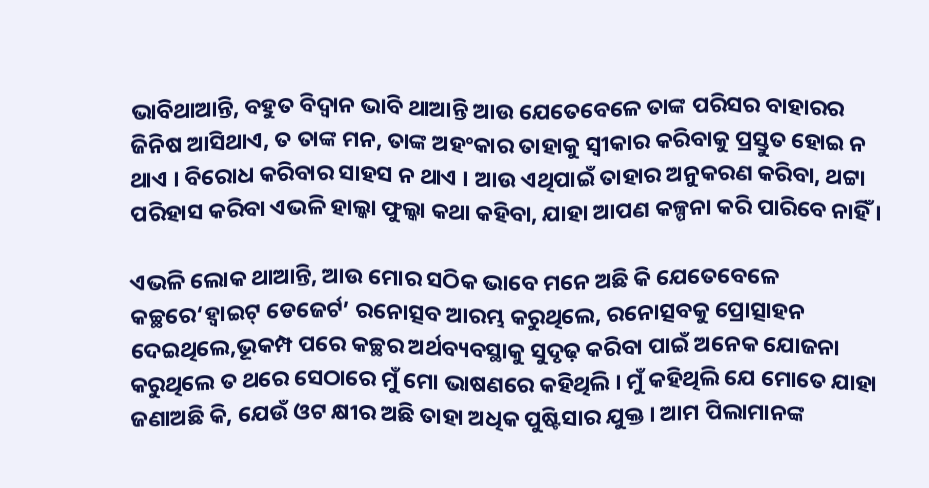ଭାବିଥାଆନ୍ତି, ବହୁତ ବିଦ୍ୱାନ ଭାବି ଥାଆନ୍ତି ଆଉ ଯେତେବେଳେ ତାଙ୍କ ପରିସର ବାହାରର ଜିନିଷ ଆସିଥାଏ, ତ ତାଙ୍କ ମନ, ତାଙ୍କ ଅହଂକାର ତାହାକୁ ସ୍ୱୀକାର କରିବାକୁ ପ୍ରସ୍ତୁତ ହୋଇ ନ ଥାଏ । ବିରୋଧ କରିବାର ସାହସ ନ ଥାଏ । ଆଉ ଏଥିପାଇଁ ତାହାର ଅନୁକରଣ କରିବା, ଥଟ୍ଟା ପରିହାସ କରିବା ଏଭଳି ହାଲ୍କା ଫୁଲ୍କା କଥା କହିବା, ଯାହା ଆପଣ କଳ୍ପନା କରି ପାରିବେ ନାହିଁ ।

ଏଭଳି ଲୋକ ଥାଆନ୍ତି, ଆଉ ମୋର ସଠିକ ଭାବେ ମନେ ଅଛି କି ଯେତେବେଳେ କଚ୍ଛରେ‘ହ୍ୱାଇଟ୍ ଡେଜେର୍ଟ’ ରନୋତ୍ସବ ଆରମ୍ଭ କରୁଥିଲେ, ରନୋତ୍ସବକୁ ପ୍ରୋତ୍ସାହନ ଦେଇଥିଲେ,ଭୂକମ୍ପ ପରେ କଚ୍ଛର ଅର୍ଥବ୍ୟବସ୍ଥାକୁ ସୁଦୃଢ଼ କରିବା ପାଇଁ ଅନେକ ଯୋଜନା କରୁଥିଲେ ତ ଥରେ ସେଠାରେ ମୁଁ ମୋ ଭାଷଣରେ କହିଥିଲି । ମୁଁ କହିଥିଲି ଯେ ମୋତେ ଯାହା ଜଣାଅଛି କି, ଯେଉଁ ଓଟ କ୍ଷୀର ଅଛି ତାହା ଅଧିକ ପୁଷ୍ଟିସାର ଯୁକ୍ତ । ଆମ ପିଲାମାନଙ୍କ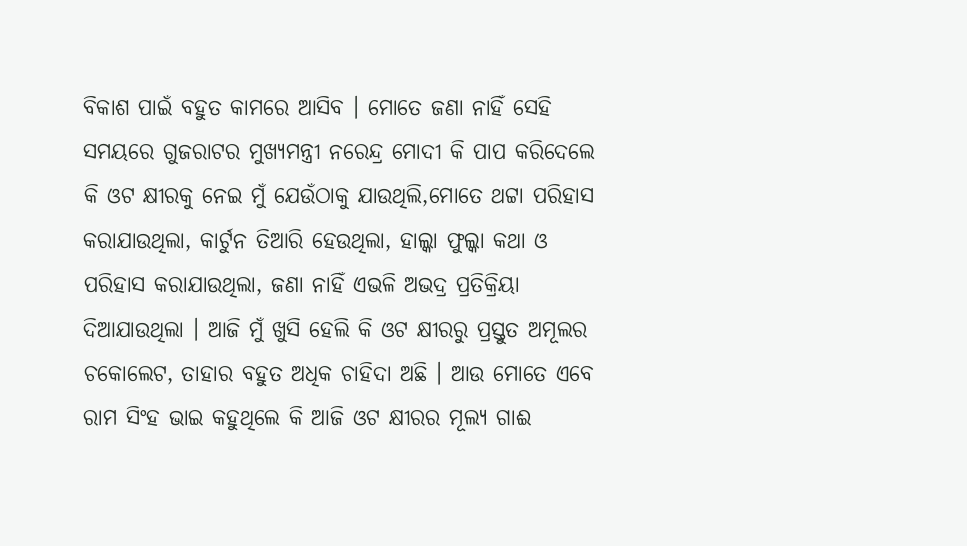ବିକାଶ ପାଇଁ ବହୁତ କାମରେ ଆସିବ । ମୋତେ ଜଣା ନାହିଁ ସେହି ସମୟରେ ଗୁଜରାଟର ମୁଖ୍ୟମନ୍ତ୍ରୀ ନରେନ୍ଦ୍ର ମୋଦୀ କି ପାପ କରିଦେଲେ କି ଓଟ କ୍ଷୀରକୁ ନେଇ ମୁଁ ଯେଉଁଠାକୁ ଯାଉଥିଲି,ମୋତେ ଥଟ୍ଟା ପରିହାସ କରାଯାଉଥିଲା, କାର୍ଟୁନ ତିଆରି ହେଉଥିଲା, ହାଲ୍କା ଫୁଲ୍କା କଥା ଓ ପରିହାସ କରାଯାଉଥିଲା, ଜଣା ନାହିଁ ଏଭଳି ଅଭଦ୍ର ପ୍ରତିକ୍ରିୟା ଦିଆଯାଉଥିଲା । ଆଜି ମୁଁ ଖୁସି ହେଲି କି ଓଟ କ୍ଷୀରରୁ ପ୍ରସ୍ତୁତ ଅମୂଲର ଚକୋଲେଟ, ତାହାର ବହୁତ ଅଧିକ ଚାହିଦା ଅଛି । ଆଉ ମୋତେ ଏବେ ରାମ ସିଂହ ଭାଇ କହୁଥିଲେ କି ଆଜି ଓଟ କ୍ଷୀରର ମୂଲ୍ୟ ଗାଈ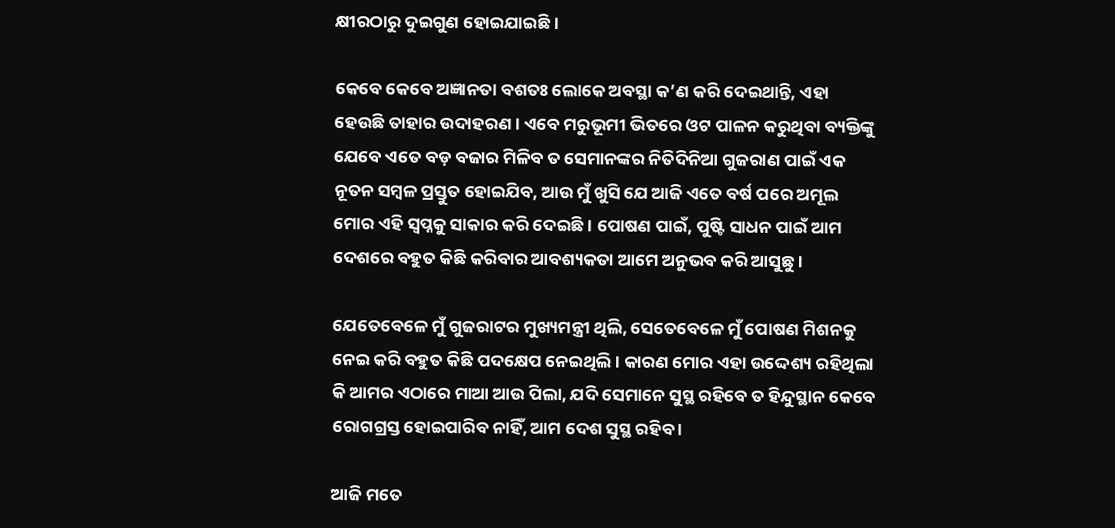କ୍ଷୀରଠାରୁ ଦୁଇଗୁଣ ହୋଇଯାଇଛି ।

କେବେ କେବେ ଅଜ୍ଞାନତା ବଶତଃ ଲୋକେ ଅବସ୍ଥା କ’ଣ କରି ଦେଇଥାନ୍ତି, ଏହା ହେଉଛି ତାହାର ଉଦାହରଣ । ଏବେ ମରୁଭୂମୀ ଭିତରେ ଓଟ ପାଳନ କରୁଥିବା ବ୍ୟକ୍ତିଙ୍କୁ ଯେବେ ଏତେ ବଡ଼ ବଜାର ମିଳିବ ତ ସେମାନଙ୍କର ନିତିଦିନିଆ ଗୁଜରାଣ ପାଇଁ ଏକ ନୂତନ ସମ୍ବଳ ପ୍ରସ୍ତୁତ ହୋଇଯିବ, ଆଉ ମୁଁ ଖୁସି ଯେ ଆଜି ଏତେ ବର୍ଷ ପରେ ଅମୂଲ ମୋର ଏହି ସ୍ୱପ୍ନକୁ ସାକାର କରି ଦେଇଛି । ପୋଷଣ ପାଇଁ, ପୁଷ୍ଟି ସାଧନ ପାଇଁ ଆମ ଦେଶରେ ବହୁତ କିଛି କରିବାର ଆବଶ୍ୟକତା ଆମେ ଅନୁଭବ କରି ଆସୁଛୁ ।

ଯେତେବେଳେ ମୁଁ ଗୁଜରାଟର ମୁଖ୍ୟମନ୍ତ୍ରୀ ଥିଲି, ସେତେବେଳେ ମୁଁ ପୋଷଣ ମିଶନକୁ ନେଇ କରି ବହୁତ କିଛି ପଦକ୍ଷେପ ନେଇଥିଲି । କାରଣ ମୋର ଏହା ଉଦ୍ଦେଶ୍ୟ ରହିଥିଲା କି ଆମର ଏଠାରେ ମାଆ ଆଉ ପିଲା, ଯଦି ସେମାନେ ସୁସ୍ଥ ରହିବେ ତ ହିନ୍ଦୁସ୍ଥାନ କେବେ ରୋଗଗ୍ରସ୍ତ ହୋଇପାରିବ ନାହିଁ, ଆମ ଦେଶ ସୁସ୍ଥ ରହିବ ।

ଆଜି ମତେ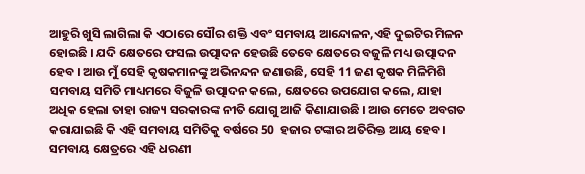ଆହୁରି ଖୁସି ଲାଗିଲା କି ଏଠାରେ ସୌର ଶକ୍ତି ଏବଂ ସମବାୟ ଆନ୍ଦୋଳନ,ଏହି ଦୁଇଟିର ମିଳନ ହୋଇଛି । ଯଦି କ୍ଷେତରେ ଫସଲ ଉତ୍ପାଦନ ହେଉଛି ତେବେ କ୍ଷେତରେ ବଜୁଳି ମଧ୍ୟ ଉତ୍ପାଦନ ହେବ । ଆଉ ମୁଁ ସେହି କୃଷକମାନଙ୍କୁ ଅଭିନନ୍ଦନ ଜଣାଉଛି, ସେହି 11 ଜଣ କୃଷକ ମିଳିମିଶି ସମବାୟ ସମିତି ମାଧ୍ୟମରେ ବିଜୁଳି ଉତ୍ପାଦନ କଲେ, କ୍ଷେତରେ ଉପଯୋଗ କଲେ, ଯାହା ଅଧିକ ହେଲା ତାହା ରାଜ୍ୟ ସରକାରଙ୍କ ନୀତି ଯୋଗୁ ଆଜି କିଣାଯାଉଛି । ଆଉ ମେତେ ଅବଗତ କରାଯାଇଛି କି ଏହି ସମବାୟ ସମିତିକୁ ବର୍ଷରେ 50  ହଜାର ଟଙ୍କାର ଅତିରିକ୍ତ ଆୟ ହେବ । ସମବାୟ କ୍ଷେତ୍ରରେ ଏହି ଧରଣୀ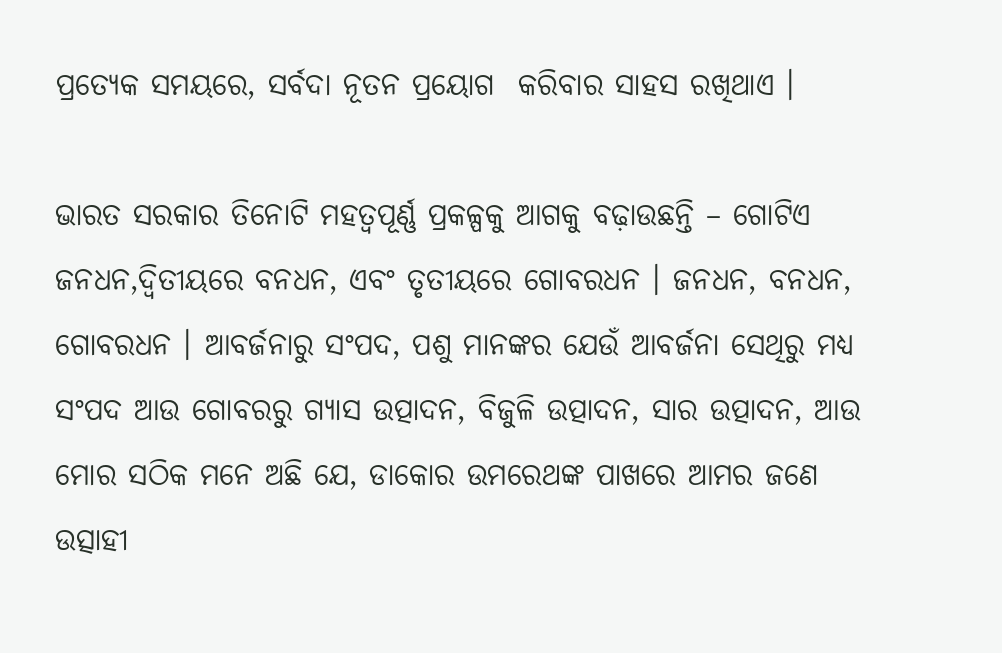ପ୍ରତ୍ୟେକ ସମୟରେ, ସର୍ବଦା ନୂତନ ପ୍ରୟୋଗ  କରିବାର ସାହସ ରଖିଥାଏ ।

ଭାରତ ସରକାର ତିନୋଟି ମହତ୍ୱପୂର୍ଣ୍ଣ ପ୍ରକଳ୍ପକୁ ଆଗକୁ ବଢ଼ାଉଛନ୍ତି – ଗୋଟିଏ ଜନଧନ,ଦ୍ୱିତୀୟରେ ବନଧନ, ଏବଂ ତୃତୀୟରେ ଗୋବରଧନ । ଜନଧନ, ବନଧନ, ଗୋବରଧନ । ଆବର୍ଜନାରୁ ସଂପଦ, ପଶୁ ମାନଙ୍କର ଯେଉଁ ଆବର୍ଜନା ସେଥିରୁ ମଧ୍ୟ ସଂପଦ ଆଉ ଗୋବରରୁ ଗ୍ୟାସ ଉତ୍ପାଦନ, ବିଜୁଳି ଉତ୍ପାଦନ, ସାର ଉତ୍ପାଦନ, ଆଉ ମୋର ସଠିକ ମନେ ଅଛି ଯେ, ଡାକୋର ଉମରେଥଙ୍କ ପାଖରେ ଆମର ଜଣେ ଉତ୍ସାହୀ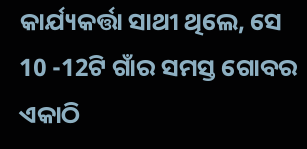କାର୍ଯ୍ୟକର୍ତ୍ତା ସାଥୀ ଥିଲେ, ସେ 10 -12ଟି ଗାଁର ସମସ୍ତ ଗୋବର ଏକାଠି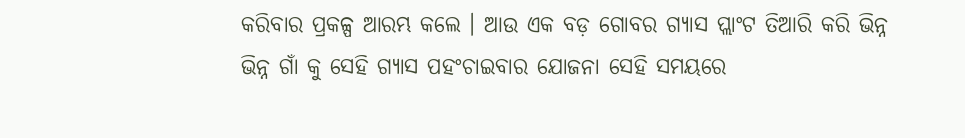କରିବାର ପ୍ରକଳ୍ପ ଆରମ୍ଭ କଲେ । ଆଉ ଏକ ବଡ଼ ଗୋବର ଗ୍ୟାସ ପ୍ଲାଂଟ ତିଆରି କରି ଭିନ୍ନ ଭିନ୍ନ ଗାଁ କୁ ସେହି ଗ୍ୟାସ ପହଂଚାଇବାର ଯୋଜନା ସେହି ସମୟରେ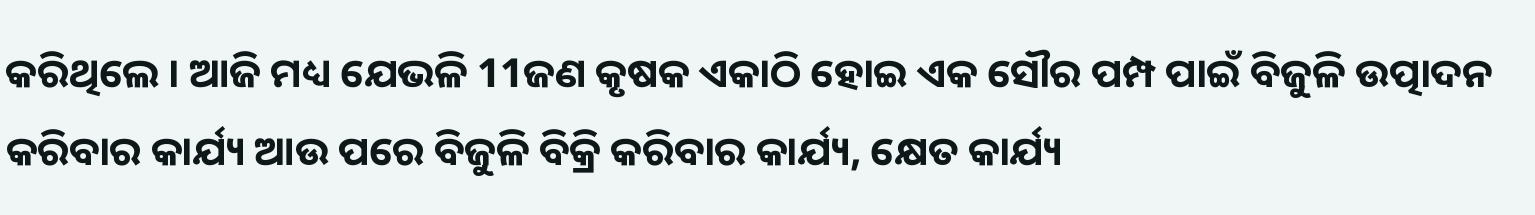କରିଥିଲେ । ଆଜି ମଧ୍ୟ ଯେଭଳି 11ଜଣ କୃଷକ ଏକାଠି ହୋଇ ଏକ ସୌର ପମ୍ପ ପାଇଁ ବିଜୁଳି ଉତ୍ପାଦନ କରିବାର କାର୍ଯ୍ୟ ଆଉ ପରେ ବିଜୁଳି ବିକ୍ରି କରିବାର କାର୍ଯ୍ୟ, କ୍ଷେତ କାର୍ଯ୍ୟ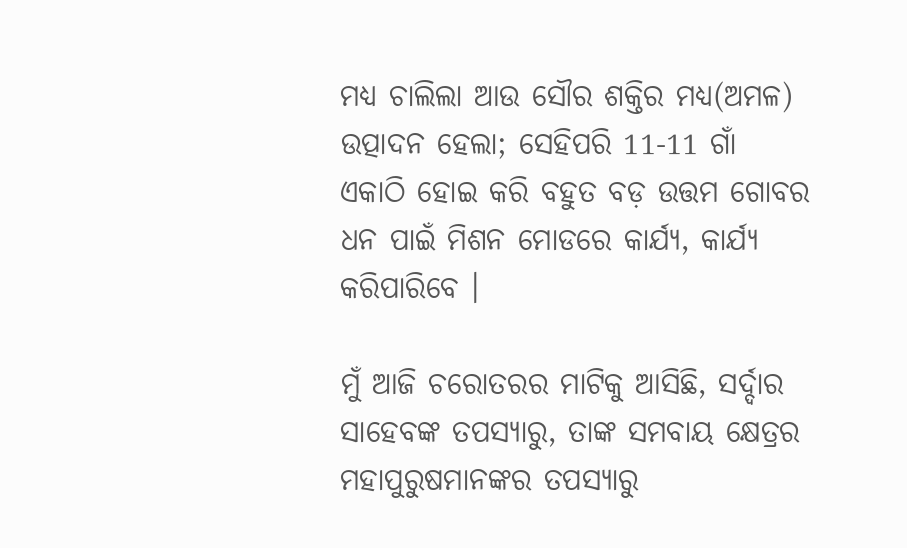ମଧ୍ୟ ଚାଲିଲା ଆଉ ସୌର ଶକ୍ତିର ମଧ୍ୟ(ଅମଳ) ଉତ୍ପାଦନ ହେଲା; ସେହିପରି 11-11 ଗାଁ ଏକାଠି ହୋଇ କରି ବହୁତ ବଡ଼ ଉତ୍ତମ ଗୋବର ଧନ ପାଇଁ ମିଶନ ମୋଡରେ କାର୍ଯ୍ୟ, କାର୍ଯ୍ୟ କରିପାରିବେ ।

ମୁଁ ଆଜି ଚରୋତରର ମାଟିକୁ ଆସିଛି, ସର୍ଦ୍ଦାର ସାହେବଙ୍କ ତପସ୍ୟାରୁ, ତାଙ୍କ ସମବାୟ କ୍ଷେତ୍ରର ମହାପୁରୁଷମାନଙ୍କର ତପସ୍ୟାରୁ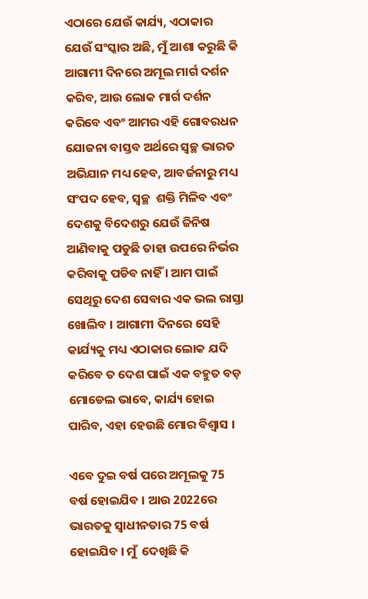ଏଠାରେ ଯେଉଁ କାର୍ଯ୍ୟ, ଏଠାକାର ଯେଉଁ ସଂସ୍କାର ଅଛି, ମୁଁ ଆଶା କରୁଛି କି ଆଗାମୀ ଦିନରେ ଅମୂଲ ମାର୍ଗ ଦର୍ଶନ କରିବ, ଆଉ ଲୋକ ମାର୍ଗ ଦର୍ଶନ କରିବେ ଏବଂ ଆମର ଏହି ଗୋବରଧନ ଯୋଜନା ବାସ୍ତବ ଅର୍ଥରେ ସ୍ୱଚ୍ଛ ଭାରତ ଅଭିଯାନ ମଧ୍ୟ ହେବ, ଆବର୍ଜନାରୁ ମଧ୍ୟ ସଂପଦ ହେବ, ସ୍ୱଚ୍ଛ  ଶକ୍ତି ମିଳିବ ଏବଂ ଦେଶକୁ ବିଦେଶରୁ ଯେଉଁ ଜିନିଷ ଆଣିବାକୁ ପଡୁଛି ତାହା ଉପରେ ନିର୍ଭର କରିବାକୁ ପଡିବ ନାହିଁ । ଆମ ପାଇଁ ସେଥିରୁ ଦେଶ ସେବାର ଏକ ଭଲ ରାସ୍ତା ଖୋଲିବ । ଆଗାମୀ ଦିନରେ ସେହି କାର୍ଯ୍ୟକୁ ମଧ୍ୟ ଏଠାକାର ଲୋକ ଯଦି କରିବେ ତ ଦେଶ ପାଇଁ ଏକ ବହୁତ ବଡ଼ ମୋଡେଲ ଭାବେ, କାର୍ଯ୍ୟ ହୋଇ ପାରିବ, ଏହା ହେଉଛି ମୋର ବିଶ୍ୱାସ ।

ଏବେ ଦୁଇ ବର୍ଷ ପରେ ଅମୂଲକୁ 75 ବର୍ଷ ହୋଇଯିବ । ଆଉ 2022ରେ ଭାରତକୁ ସ୍ୱାଧୀନତାର 75 ବର୍ଷ ହୋଇଯିବ । ମୁଁ  ଦେଖିଛି କି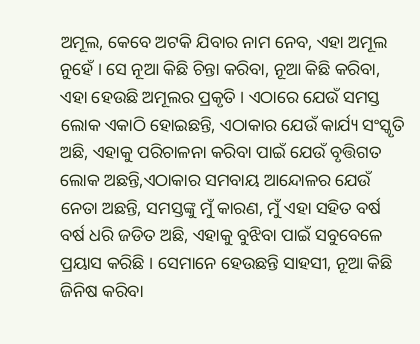ଅମୂଲ, କେବେ ଅଟକି ଯିବାର ନାମ ନେବ, ଏହା ଅମୂଲ ନୁହେଁ । ସେ ନୂଆ କିଛି ଚିନ୍ତା କରିବା, ନୂଆ କିଛି କରିବା, ଏହା ହେଉଛି ଅମୂଲର ପ୍ରକୃତି । ଏଠାରେ ଯେଉଁ ସମସ୍ତ ଲୋକ ଏକାଠି ହୋଇଛନ୍ତି, ଏଠାକାର ଯେଉଁ କାର୍ଯ୍ୟ ସଂସ୍କୃତି ଅଛି, ଏହାକୁ ପରିଚାଳନା କରିବା ପାଇଁ ଯେଉଁ ବୃତ୍ତିଗତ ଲୋକ ଅଛନ୍ତି,ଏଠାକାର ସମବାୟ ଆନ୍ଦୋଳର ଯେଉଁ ନେତା ଅଛନ୍ତି, ସମସ୍ତଙ୍କୁ ମୁଁ କାରଣ, ମୁଁ ଏହା ସହିତ ବର୍ଷ ବର୍ଷ ଧରି ଜଡିତ ଅଛି, ଏହାକୁ ବୁଝିବା ପାଇଁ ସବୁବେଳେ ପ୍ରୟାସ କରିଛି । ସେମାନେ ହେଉଛନ୍ତି ସାହସୀ, ନୂଆ କିଛି ଜିନିଷ କରିବା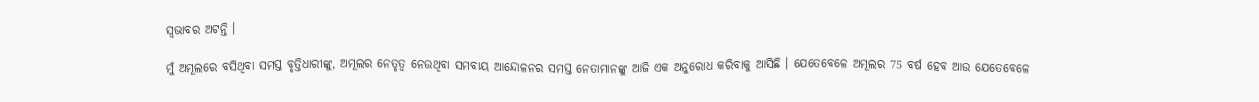ସ୍ଵଭାବର ଅଟନ୍ତି ।

ମୁଁ ଅମୂଲରେ ବସିଥିବା ସମସ୍ତ ବୃତ୍ତିଧାରୀଙ୍କୁ, ଅମୂଲର ନେତୃତ୍ୱ ନେଉଥିବା ସମବାୟ ଆନ୍ଦୋଳନର ସମସ୍ତ ନେତାମାନଙ୍କୁ ଆଜି ଏକ ଅନୁରୋଧ କରିବାକୁ ଆସିଛି । ଯେତେବେଳେ ଅମୂଲର 75 ବର୍ଷ ହେବ ଆଉ ଯେତେବେଳେ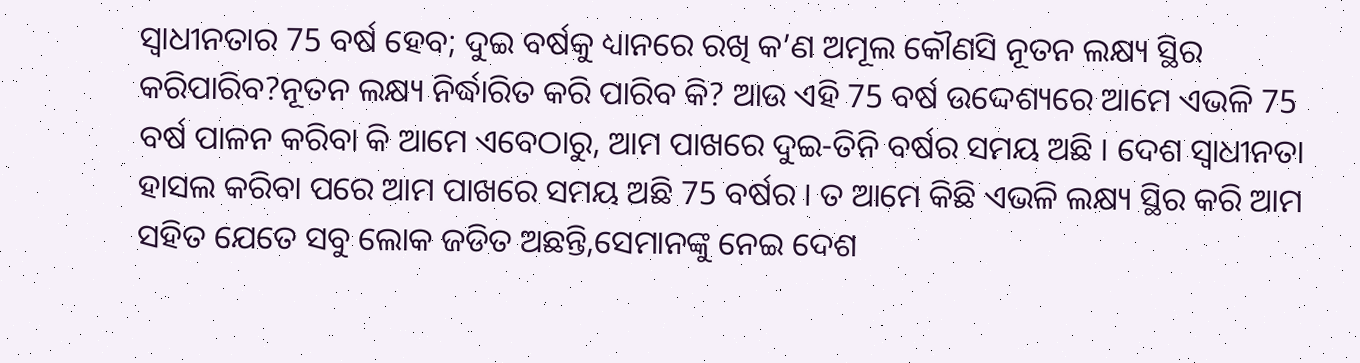ସ୍ୱାଧୀନତାର 75 ବର୍ଷ ହେବ; ଦୁଇ ବର୍ଷକୁ ଧ୍ୟାନରେ ରଖି କ’ଣ ଅମୂଲ କୌଣସି ନୂତନ ଲକ୍ଷ୍ୟ ସ୍ଥିର କରିପାରିବ?ନୂତନ ଲକ୍ଷ୍ୟ ନିର୍ଦ୍ଧାରିତ କରି ପାରିବ କି? ଆଉ ଏହି 75 ବର୍ଷ ଉଦ୍ଦେଶ୍ୟରେ ଆମେ ଏଭଳି 75 ବର୍ଷ ପାଳନ କରିବା କି ଆମେ ଏବେଠାରୁ, ଆମ ପାଖରେ ଦୁଇ-ତିନି ବର୍ଷର ସମୟ ଅଛି । ଦେଶ ସ୍ୱାଧୀନତା ହାସଲ କରିବା ପରେ ଆମ ପାଖରେ ସମୟ ଅଛି 75 ବର୍ଷର । ତ ଆମେ କିଛି ଏଭଳି ଲକ୍ଷ୍ୟ ସ୍ଥିର କରି ଆମ ସହିତ ଯେତେ ସବୁ ଲୋକ ଜଡିତ ଅଛନ୍ତି,ସେମାନଙ୍କୁ ନେଇ ଦେଶ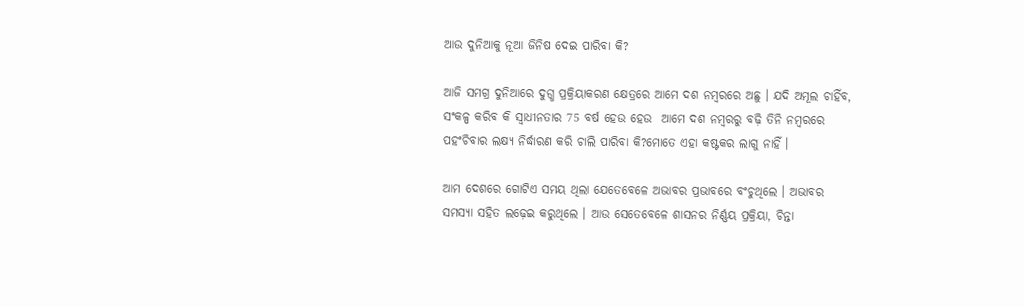ଆଉ ଦୁନିଆକୁ ନୂଆ ଜିନିଷ ଦେଇ ପାରିବା କି?

ଆଜି ସମଗ୍ର ଦୁନିଆରେ ଦୁଗ୍ଧ ପ୍ରକ୍ରିୟାକରଣ କ୍ଷେତ୍ରରେ ଆମେ ଦଶ ନମ୍ବରରେ ଅଛୁ । ଯଦି ଅମୂଲ ଚାହିଁବ, ସଂକଳ୍ପ କରିବ କି ସ୍ୱାଧୀନତାର 75 ବର୍ଷ ହେଉ ହେଉ  ଆମେ ଦଶ ନମ୍ବରରୁ ବଢ଼ି ତିନି ନମ୍ବରରେ ପହଂଚିବାର ଲକ୍ଷ୍ୟ ନିର୍ଦ୍ଧାରଣ କରି ଚାଲି ପାରିବା କି?ମୋତେ ଏହା କଷ୍ଟକର ଲାଗୁ ନାହିଁ ।

ଆମ ଦେଶରେ ଗୋଟିଏ ସମୟ ଥିଲା ଯେତେବେଳେ ଅଭାବର ପ୍ରଭାବରେ ବଂଚୁଥିଲେ । ଅଭାବର ସମସ୍ୟା ସହିତ ଲଢ଼େଇ କରୁଥିଲେ । ଆଉ ସେତେବେଳେ ଶାସନର ନିର୍ଣ୍ଣୟ ପ୍ରକ୍ରିୟା, ଚିନ୍ତା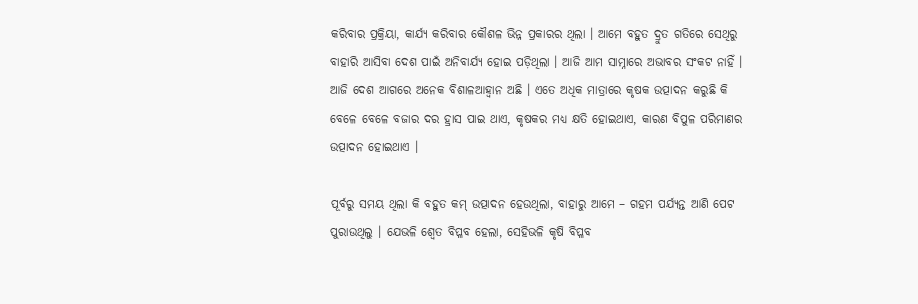କରିବାର ପ୍ରକ୍ରିୟା, କାର୍ଯ୍ୟ କରିବାର କୌଶଳ ଭିନ୍ନ ପ୍ରକାରର ଥିଲା । ଆମେ ବହୁତ ଦ୍ରୁତ ଗତିରେ ସେଥିରୁ ବାହାରି ଆସିବା ଦେଶ ପାଇଁ ଅନିବାର୍ଯ୍ୟ ହୋଇ ପଡ଼ିଥିଲା । ଆଜି ଆମ ସାମ୍ନାରେ ଅଭାବର ସଂକଟ ନାହିଁ । ଆଜି ଦେଶ ଆଗରେ ଅନେକ ବିଶାଳଆହ୍ୱାନ ଅଛି । ଏତେ ଅଧିକ ମାତ୍ରାରେ କୃଷକ ଉତ୍ପାଦନ କରୁଛି କି ବେଳେ ବେଳେ ବଜାର ଦର ହ୍ରାସ ପାଇ ଥାଏ, କୃଷକର ମଧ୍ୟ କ୍ଷତି ହୋଇଥାଏ, କାରଣ ବିପୁଳ ପରିମାଣର ଉତ୍ପାଦନ ହୋଇଥାଏ ।

ପୂର୍ବରୁ ସମୟ ଥିଲା କି ବହୁତ କମ୍ ଉତ୍ପାଦନ ହେଉଥିଲା, ବାହାରୁ ଆମେ – ଗହମ ପର୍ଯ୍ୟନ୍ତ ଆଣି ପେଟ ପୁରାଉଥିଲୁ । ଯେଭଳି ଶ୍ୱେତ ବିପ୍ଳବ ହେଲା, ସେହିଭଳି କୃଷି ବିପ୍ଳବ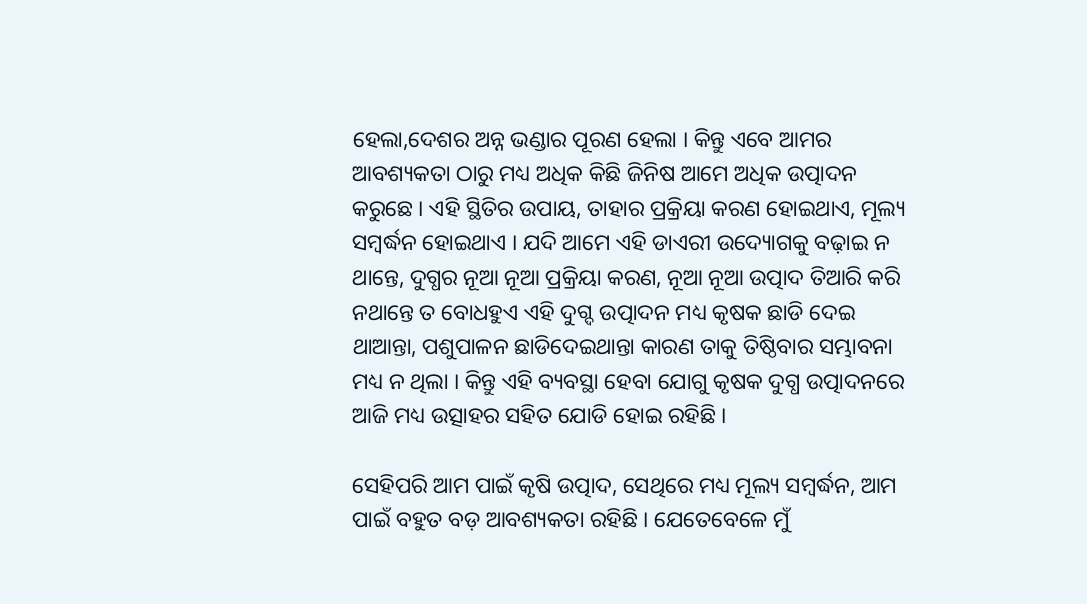ହେଲା,ଦେଶର ଅନ୍ନ ଭଣ୍ଡାର ପୂରଣ ହେଲା । କିନ୍ତୁ ଏବେ ଆମର ଆବଶ୍ୟକତା ଠାରୁ ମଧ୍ୟ ଅଧିକ କିଛି ଜିନିଷ ଆମେ ଅଧିକ ଉତ୍ପାଦନ କରୁଛେ । ଏହି ସ୍ଥିତିର ଉପାୟ, ତାହାର ପ୍ରକ୍ରିୟା କରଣ ହୋଇଥାଏ, ମୂଲ୍ୟ ସମ୍ବର୍ଦ୍ଧନ ହୋଇଥାଏ । ଯଦି ଆମେ ଏହି ଡାଏରୀ ଉଦ୍ୟୋଗକୁ ବଢ଼ାଇ ନ ଥାନ୍ତେ, ଦୁଗ୍ଧର ନୂଆ ନୂଆ ପ୍ରକ୍ରିୟା କରଣ, ନୂଆ ନୂଆ ଉତ୍ପାଦ ତିଆରି କରି ନଥାନ୍ତେ ତ ବୋଧହୁଏ ଏହି ଦୁଗ୍ଦ ଉତ୍ପାଦନ ମଧ୍ୟ କୃଷକ ଛାଡି ଦେଇ ଥାଆନ୍ତା, ପଶୁପାଳନ ଛାଡିଦେଇଥାନ୍ତା କାରଣ ତାକୁ ତିଷ୍ଠିବାର ସମ୍ଭାବନା ମଧ୍ୟ ନ ଥିଲା । କିନ୍ତୁ ଏହି ବ୍ୟବସ୍ଥା ହେବା ଯୋଗୁ କୃଷକ ଦୁଗ୍ଧ ଉତ୍ପାଦନରେ ଆଜି ମଧ୍ୟ ଉତ୍ସାହର ସହିତ ଯୋଡି ହୋଇ ରହିଛି ।

ସେହିପରି ଆମ ପାଇଁ କୃଷି ଉତ୍ପାଦ, ସେଥିରେ ମଧ୍ୟ ମୂଲ୍ୟ ସମ୍ବର୍ଦ୍ଧନ, ଆମ ପାଇଁ ବହୁତ ବଡ଼ ଆବଶ୍ୟକତା ରହିଛି । ଯେତେବେଳେ ମୁଁ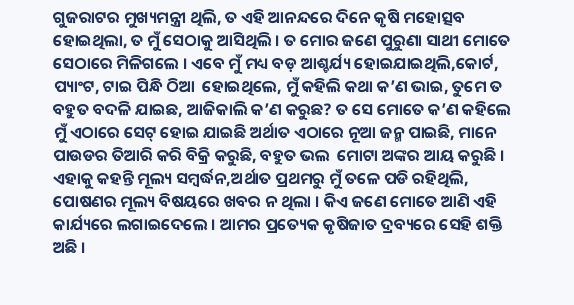ଗୁଜରାଟର ମୁଖ୍ୟମନ୍ତ୍ରୀ ଥିଲି, ତ ଏହି ଆନନ୍ଦରେ ଦିନେ କୃଷି ମହୋତ୍ସବ ହୋଇଥିଲା, ତ ମୁଁ ସେଠାକୁ ଆସିଥିଲି । ତ ମୋର ଜଣେ ପୁରୁଣା ସାଥୀ ମୋତେ ସେଠାରେ ମିଳିଗଲେ । ଏବେ ମୁଁ ମଧ୍ୟ ବଡ଼ ଆଶ୍ଚର୍ଯ୍ୟ ହୋଇଯାଇଥିଲି,କୋର୍ଟ, ପ୍ୟାଂଟ, ଟାଇ ପିନ୍ଧି ଠିଆ  ହୋଇଥିଲେ, ମୁଁ କହିଲି କଥା କ’ଣ ଭାଇ, ତୁମେ ତ ବହୁତ ବଦଳି ଯାଇଛ, ଆଜିକାଲି କ’ଣ କରୁଛ? ତ ସେ ମୋତେ କ’ଣ କହିଲେ ମୁଁ ଏଠାରେ ସେଟ୍ ହୋଇ ଯାଇଛି ଅର୍ଥାତ ଏଠାରେ ନୂଆ ଜନ୍ମ ପାଇଛି, ମାନେ ପାଉଡର ତିଆରି କରି ବିକ୍ରି କରୁଛି, ବହୁତ ଭଲ  ମୋଟା ଅଙ୍କର ଆୟ କରୁଛି । ଏହାକୁ କହନ୍ତି ମୂଲ୍ୟ ସମ୍ବର୍ଦ୍ଧନ,ଅର୍ଥାତ ପ୍ରଥମରୁ ମୁଁ ତଳେ ପଡି ରହିଥିଲି, ପୋଷଣର ମୂଲ୍ୟ ବିଷୟରେ ଖବର ନ ଥିଲା । କିଏ ଜଣେ ମୋତେ ଆଣି ଏହି କାର୍ଯ୍ୟରେ ଲଗାଇଦେଲେ । ଆମର ପ୍ରତ୍ୟେକ କୃଷିଜାତ ଦ୍ରବ୍ୟରେ ସେହି ଶକ୍ତି ଅଛି ।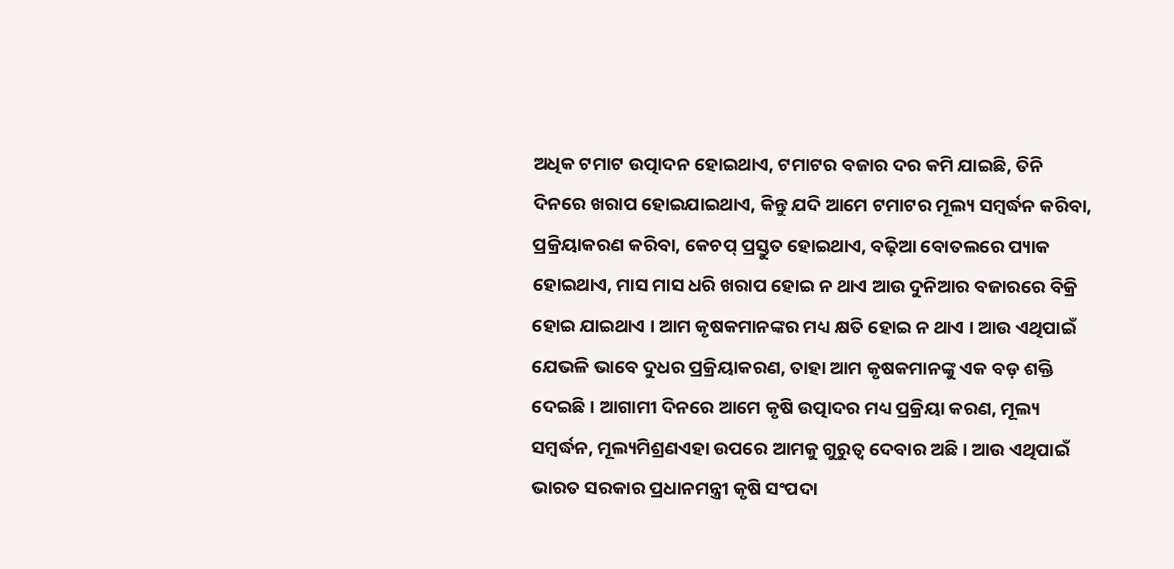ଅଧିକ ଟମାଟ ଉତ୍ପାଦନ ହୋଇଥାଏ, ଟମାଟର ବଜାର ଦର କମି ଯାଇଛି, ତିନି ଦିନରେ ଖରାପ ହୋଇଯାଇଥାଏ, କିନ୍ତୁ ଯଦି ଆମେ ଟମାଟର ମୂଲ୍ୟ ସମ୍ବର୍ଦ୍ଧନ କରିବା, ପ୍ରକ୍ରିୟାକରଣ କରିବା, କେଚପ୍ ପ୍ରସ୍ତୁତ ହୋଇଥାଏ, ବଢ଼ିଆ ବୋତଲରେ ପ୍ୟାକ ହୋଇଥାଏ, ମାସ ମାସ ଧରି ଖରାପ ହୋଇ ନ ଥାଏ ଆଉ ଦୁନିଆର ବଜାରରେ ବିକ୍ରି ହୋଇ ଯାଇଥାଏ । ଆମ କୃଷକମାନଙ୍କର ମଧ୍ୟ କ୍ଷତି ହୋଇ ନ ଥାଏ । ଆଉ ଏଥିପାଇଁ ଯେଭଳି ଭାବେ ଦୁଧର ପ୍ରକ୍ରିୟାକରଣ, ତାହା ଆମ କୃଷକମାନଙ୍କୁ ଏକ ବଡ଼ ଶକ୍ତି ଦେଇଛି । ଆଗାମୀ ଦିନରେ ଆମେ କୃଷି ଉତ୍ପାଦର ମଧ୍ୟ ପ୍ରକ୍ରିୟା କରଣ, ମୂଲ୍ୟ ସମ୍ବର୍ଦ୍ଧନ, ମୂଲ୍ୟମିଶ୍ରଣଏହା ଉପରେ ଆମକୁ ଗୁରୁତ୍ୱ ଦେବାର ଅଛି । ଆଉ ଏଥିପାଇଁ ଭାରତ ସରକାର ପ୍ରଧାନମନ୍ତ୍ରୀ କୃଷି ସଂପଦା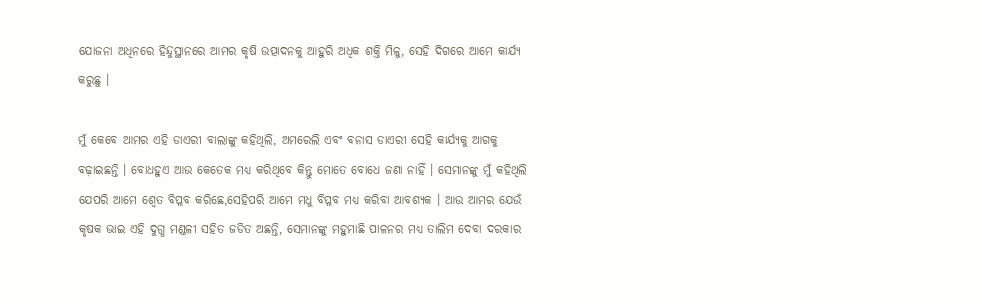ଯୋଜନା ଅଧିନରେ ହିନ୍ଦୁସ୍ଥାନରେ ଆମର କୃଷି ଉତ୍ପାଦନକୁ ଆହୁରି ଅଧିକ ଶକ୍ତି ମିଳୁ, ସେହି ଦିଗରେ ଆମେ କାର୍ଯ୍ୟ କରୁଛୁ ।

ମୁଁ କେବେ ଆମର ଏହି ଡାଏରୀ ବାଲାଙ୍କୁ କହିଥିଲି, ଅମରେଲି ଏବଂ ବନାସ ଡାଏରୀ ସେହି କାର୍ଯ୍ୟକୁ ଆଗକୁ ବଢ଼ାଇଛନ୍ତି । ବୋଧହୁଏ ଆଉ କେତେକ ମଧ୍ୟ କରିଥିବେ କିନ୍ତୁ ମୋତେ ବୋଧେ ଜଣା ନାହିଁ । ସେମାନଙ୍କୁ ମୁଁ କହିଥିଲି ଯେପରି ଆମେ ଶ୍ୱେତ ବିପ୍ଳବ କରିଛେ,ସେହିପରି ଆମେ ମଧୁ ବିପ୍ଳବ ମଧ୍ୟ କରିବା ଆବଶ୍ୟକ । ଆଉ ଆମର ଯେଉଁ କୃଷକ ଭାଇ ଏହି ଦୁଗ୍ଧ ମଣ୍ଡଳୀ ସହିତ ଜଡିତ ଅଛନ୍ତି, ସେମାନଙ୍କୁ ମହୁମାଛି ପାଳନର ମଧ୍ୟ ତାଲିମ ଦେବା ଦରକାର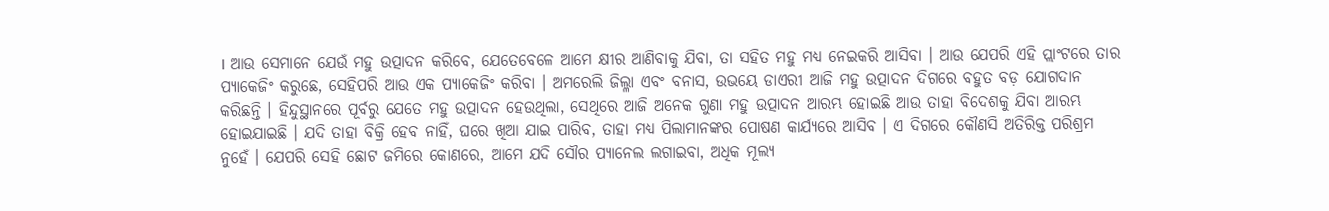। ଆଉ ସେମାନେ ଯେଉଁ ମହୁ ଉତ୍ପାଦନ କରିବେ, ଯେତେବେଳେ ଆମେ କ୍ଷୀର ଆଣିବାକୁ ଯିବା, ତା ସହିତ ମହୁ ମଧ୍ୟ ନେଇକରି ଆସିବା । ଆଉ ଯେପରି ଏହି ପ୍ଲାଂଟରେ ତାର ପ୍ୟାକେଜିଂ କରୁଛେ, ସେହିପରି ଆଉ ଏକ ପ୍ୟାକେଜିଂ କରିବା । ଅମରେଲି ଜିଲ୍ଳା ଏବଂ ବନାସ, ଉଭୟେ ଡାଏରୀ ଆଜି ମହୁ ଉତ୍ପାଦନ ଦିଗରେ ବହୁତ ବଡ଼ ଯୋଗଦାନ କରିଛନ୍ତି । ହିନ୍ଦୁସ୍ଥାନରେ ପୂର୍ବରୁ ଯେତେ ମହୁ ଉତ୍ପାଦନ ହେଉଥିଲା, ସେଥିରେ ଆଜି ଅନେକ ଗୁଣା ମହୁ ଉତ୍ପାଦନ ଆରମ୍ଭ ହୋଇଛି ଆଉ ତାହା ବିଦେଶକୁ ଯିବା ଆରମ୍ଭ ହୋଇଯାଇଛି । ଯଦି ତାହା ବିକ୍ରି ହେବ ନାହିଁ, ଘରେ ଖିଆ ଯାଇ ପାରିବ, ତାହା ମଧ୍ୟ ପିଲାମାନଙ୍କର ପୋଷଣ କାର୍ଯ୍ୟରେ ଆସିବ । ଏ ଦିଗରେ କୌଣସି ଅତିରିକ୍ତ ପରିଶ୍ରମ ନୁହେଁ । ଯେପରି ସେହି ଛୋଟ ଜମିରେ କୋଣରେ, ଆମେ ଯଦି ସୌର ପ୍ୟାନେଲ ଲଗାଇବା, ଅଧିକ ମୂଲ୍ୟ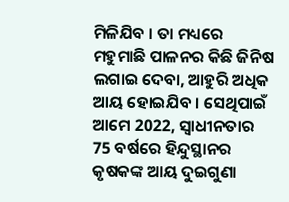ମିଳିଯିବ । ତା ମଧ୍ୟରେ ମହୁମାଛି ପାଳନର କିଛି ଜିନିଷ ଲଗାଇ ଦେବା, ଆହୁରି ଅଧିକ ଆୟ ହୋଇଯିବ । ସେଥିପାଇଁ ଆମେ 2022, ସ୍ୱାଧୀନତାର 75 ବର୍ଷରେ ହିନ୍ଦୁସ୍ଥାନର କୃଷକଙ୍କ ଆୟ ଦୁଇଗୁଣା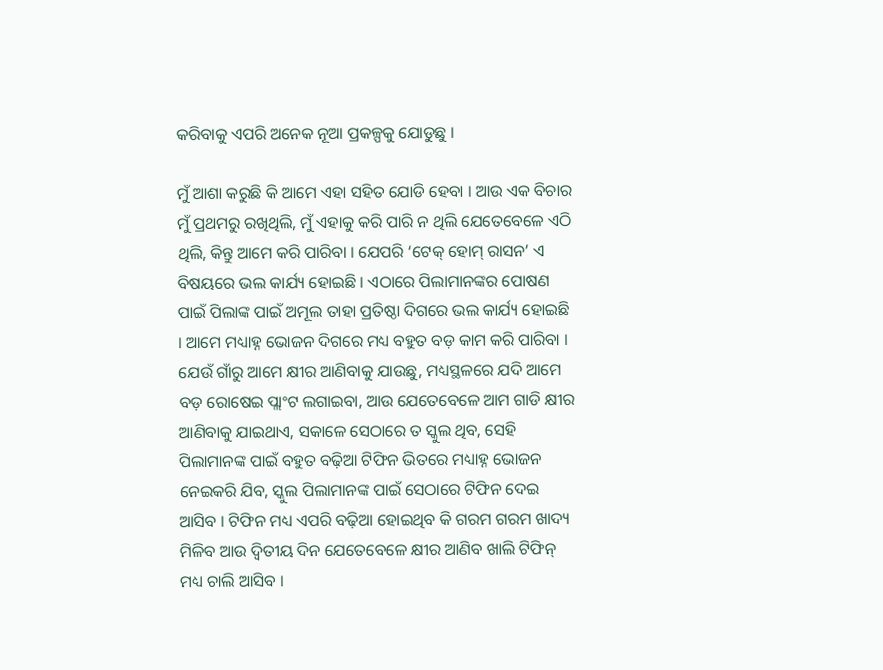କରିବାକୁ ଏପରି ଅନେକ ନୂଆ ପ୍ରକଳ୍ପକୁ ଯୋଡୁଛୁ ।

ମୁଁ ଆଶା କରୁଛି କି ଆମେ ଏହା ସହିତ ଯୋଡି ହେବା । ଆଉ ଏକ ବିଚାର ମୁଁ ପ୍ରଥମରୁ ରଖିଥିଲି, ମୁଁ ଏହାକୁ କରି ପାରି ନ ଥିଲି ଯେତେବେଳେ ଏଠି ଥିଲି, କିନ୍ତୁ ଆମେ କରି ପାରିବା । ଯେପରି ‘ଟେକ୍ ହୋମ୍ ରାସନ’ ଏ ବିଷୟରେ ଭଲ କାର୍ଯ୍ୟ ହୋଇଛି । ଏଠାରେ ପିଲାମାନଙ୍କର ପୋଷଣ ପାଇଁ ପିଲାଙ୍କ ପାଇଁ ଅମୂଲ ତାହା ପ୍ରତିଷ୍ଠା ଦିଗରେ ଭଲ କାର୍ଯ୍ୟ ହୋଇଛି । ଆମେ ମଧ୍ୟାହ୍ନ ଭୋଜନ ଦିଗରେ ମଧ୍ୟ ବହୁତ ବଡ଼ କାମ କରି ପାରିବା । ଯେଉଁ ଗାଁରୁ ଆମେ କ୍ଷୀର ଆଣିବାକୁ ଯାଉଛୁ, ମଧ୍ୟସ୍ଥଳରେ ଯଦି ଆମେ ବଡ଼ ରୋଷେଇ ପ୍ଲାଂଟ ଲଗାଇବା, ଆଉ ଯେତେବେଳେ ଆମ ଗାଡି କ୍ଷୀର ଆଣିବାକୁ ଯାଇଥାଏ, ସକାଳେ ସେଠାରେ ତ ସ୍କୁଲ ଥିବ, ସେହି ପିଲାମାନଙ୍କ ପାଇଁ ବହୁତ ବଢ଼ିଆ ଟିଫିନ ଭିତରେ ମଧ୍ୟାହ୍ନ ଭୋଜନ ନେଇକରି ଯିବ, ସ୍କୁଲ ପିଲାମାନଙ୍କ ପାଇଁ ସେଠାରେ ଟିଫିନ ଦେଇ ଆସିବ । ଟିଫିନ ମଧ୍ୟ ଏପରି ବଢ଼ିଆ ହୋଇଥିବ କି ଗରମ ଗରମ ଖାଦ୍ୟ ମିଳିବ ଆଉ ଦ୍ୱିତୀୟ ଦିନ ଯେତେବେଳେ କ୍ଷୀର ଆଣିବ ଖାଲି ଟିଫିନ୍ ମଧ୍ୟ ଚାଲି ଆସିବ ।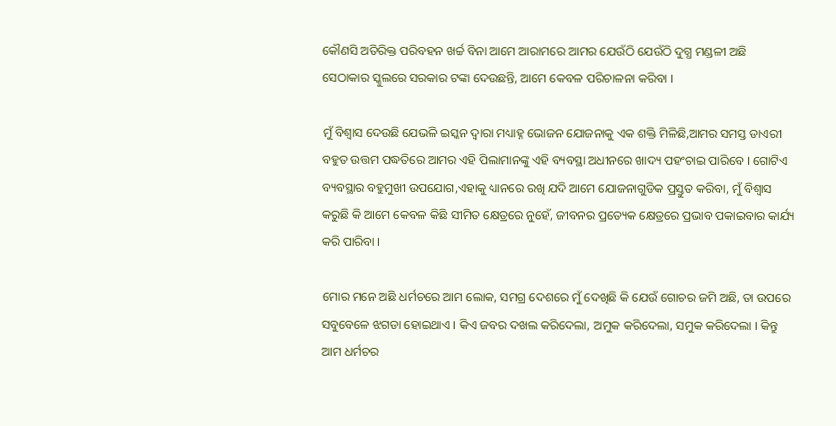କୌଣସି ଅତିରିକ୍ତ ପରିବହନ ଖର୍ଚ୍ଚ ବିନା ଆମେ ଆରାମରେ ଆମର ଯେଉଁଠି ଯେଉଁଠି ଦୁଗ୍ଧ ମଣ୍ଡଳୀ ଅଛି ସେଠାକାର ସ୍କୁଲରେ ସରକାର ଟଙ୍କା ଦେଉଛନ୍ତି, ଆମେ କେବଳ ପରିଚାଳନା କରିବା ।

ମୁଁ ବିଶ୍ୱାସ ଦେଉଛି ଯେଭଳି ଇସ୍କନ ଦ୍ୱାରା ମଧ୍ୟାହ୍ନ ଭୋଜନ ଯୋଜନାକୁ ଏକ ଶକ୍ତି ମିଳିଛି,ଆମର ସମସ୍ତ ଡାଏରୀ ବହୁତ ଉତ୍ତମ ପଦ୍ଧତିରେ ଆମର ଏହି ପିଲାମାନଙ୍କୁ ଏହି ବ୍ୟବସ୍ଥା ଅଧୀନରେ ଖାଦ୍ୟ ପହଂଚାଇ ପାରିବେ । ଗୋଟିଏ ବ୍ୟବସ୍ଥାର ବହୁମୁଖୀ ଉପଯୋଗ,ଏହାକୁ ଧ୍ୟାନରେ ରଖି ଯଦି ଆମେ ଯୋଜନାଗୁଡିକ ପ୍ରସ୍ତୁତ କରିବା, ମୁଁ ବିଶ୍ୱାସ କରୁଛି କି ଆମେ କେବଳ କିଛି ସୀମିତ କ୍ଷେତ୍ରରେ ନୁହେଁ, ଜୀବନର ପ୍ରତ୍ୟେକ କ୍ଷେତ୍ରରେ ପ୍ରଭାବ ପକାଇବାର କାର୍ଯ୍ୟ କରି ପାରିବା ।

ମୋର ମନେ ଅଛି ଧର୍ମଚରେ ଆମ ଲୋକ, ସମଗ୍ର ଦେଶରେ ମୁଁ ଦେଖିଛି କି ଯେଉଁ ଗୋଚର ଜମି ଅଛି, ତା ଉପରେ ସବୁବେଳେ ଝଗଡା ହୋଇଥାଏ । କିଏ ଜବର ଦଖଲ କରିଦେଲା, ଅମୁକ କରିଦେଲା, ସମୁକ କରିଦେଲା । କିନ୍ତୁ ଆମ ଧର୍ମଚର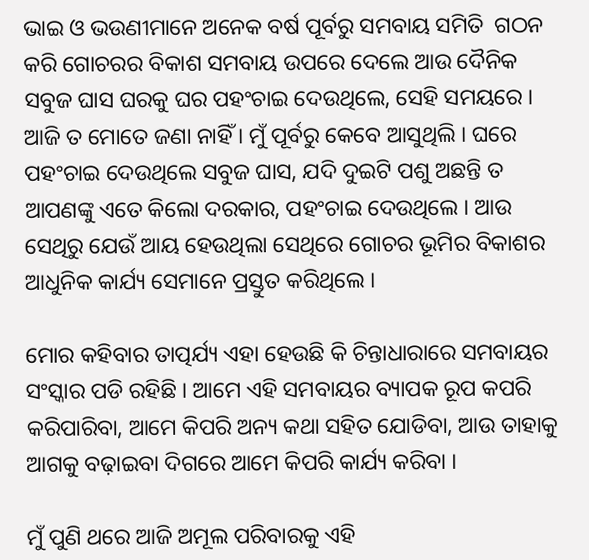ଭାଇ ଓ ଭଉଣୀମାନେ ଅନେକ ବର୍ଷ ପୂର୍ବରୁ ସମବାୟ ସମିତି  ଗଠନ କରି ଗୋଚରର ବିକାଶ ସମବାୟ ଉପରେ ଦେଲେ ଆଉ ଦୈନିକ ସବୁଜ ଘାସ ଘରକୁ ଘର ପହଂଚାଇ ଦେଉଥିଲେ, ସେହି ସମୟରେ । ଆଜି ତ ମୋତେ ଜଣା ନାହିଁ । ମୁଁ ପୂର୍ବରୁ କେବେ ଆସୁଥିଲି । ଘରେ ପହଂଚାଇ ଦେଉଥିଲେ ସବୁଜ ଘାସ, ଯଦି ଦୁଇଟି ପଶୁ ଅଛନ୍ତି ତ ଆପଣଙ୍କୁ ଏତେ କିଲୋ ଦରକାର, ପହଂଚାଇ ଦେଉଥିଲେ । ଆଉ ସେଥିରୁ ଯେଉଁ ଆୟ ହେଉଥିଲା ସେଥିରେ ଗୋଚର ଭୂମିର ବିକାଶର ଆଧୁନିକ କାର୍ଯ୍ୟ ସେମାନେ ପ୍ରସ୍ତୁତ କରିଥିଲେ ।

ମୋର କହିବାର ତାତ୍ପର୍ଯ୍ୟ ଏହା ହେଉଛି କି ଚିନ୍ତାଧାରାରେ ସମବାୟର ସଂସ୍କାର ପଡି ରହିଛି । ଆମେ ଏହି ସମବାୟର ବ୍ୟାପକ ରୂପ କପରି କରିପାରିବା, ଆମେ କିପରି ଅନ୍ୟ କଥା ସହିତ ଯୋଡିବା, ଆଉ ତାହାକୁ ଆଗକୁ ବଢ଼ାଇବା ଦିଗରେ ଆମେ କିପରି କାର୍ଯ୍ୟ କରିବା ।

ମୁଁ ପୁଣି ଥରେ ଆଜି ଅମୂଲ ପରିବାରକୁ ଏହି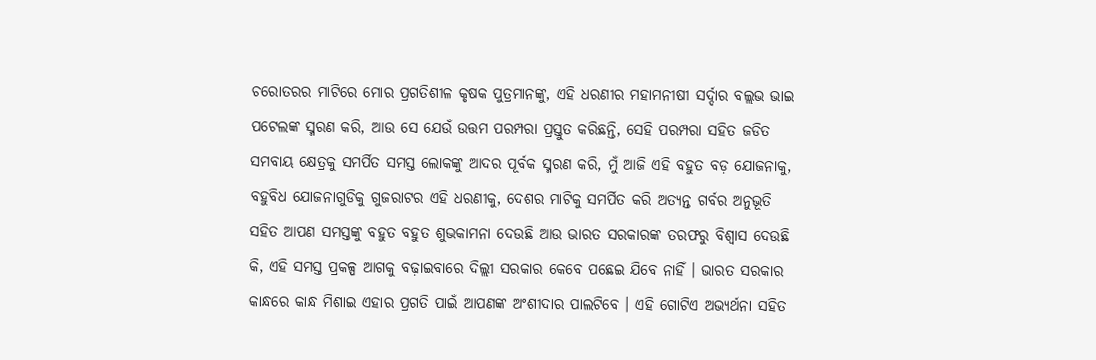ଚରୋତରର ମାଟିରେ ମୋର ପ୍ରଗତିଶୀଳ କୃଷକ ପୁତ୍ରମାନଙ୍କୁ, ଏହି ଧରଣୀର ମହାମନୀଷୀ ସର୍ଦ୍ଦାର ବଲ୍ଲଭ ଭାଇ ପଟେଲଙ୍କ ସ୍ମରଣ କରି, ଆଉ ସେ ଯେଉଁ ଉତ୍ତମ ପରମ୍ପରା ପ୍ରସ୍ତୁତ କରିଛନ୍ତି, ସେହି ପରମ୍ପରା ସହିତ ଜଡିତ ସମବାୟ କ୍ଷେତ୍ରକୁ ସମର୍ପିତ ସମସ୍ତ ଲୋକଙ୍କୁ ଆଦର ପୂର୍ବକ ସ୍ମରଣ କରି, ମୁଁ ଆଜି ଏହି ବହୁତ ବଡ଼ ଯୋଜନାକୁ, ବହୁବିଧ ଯୋଜନାଗୁଡିକୁ ଗୁଜରାଟର ଏହି ଧରଣୀକୁ, ଦେଶର ମାଟିକୁ ସମର୍ପିତ କରି ଅତ୍ୟନ୍ତ ଗର୍ବର ଅନୁଭୂତି ସହିତ ଆପଣ ସମସ୍ତଙ୍କୁ ବହୁତ ବହୁତ ଶୁଭକାମନା ଦେଉଛି ଆଉ ଭାରତ ସରକାରଙ୍କ ତରଫରୁ ବିଶ୍ୱାସ ଦେଉଛି କି, ଏହି ସମସ୍ତ ପ୍ରକଳ୍ପ ଆଗକୁ ବଢ଼ାଇବାରେ ଦିଲ୍ଲୀ ସରକାର କେବେ ପଛେଇ ଯିବେ ନାହିଁ । ଭାରତ ସରକାର କାନ୍ଧରେ କାନ୍ଧ ମିଶାଇ ଏହାର ପ୍ରଗତି ପାଇଁ ଆପଣଙ୍କ ଅଂଶୀଦାର ପାଲଟିବେ । ଏହି ଗୋଟିଏ ଅଭ୍ୟର୍ଥନା ସହିତ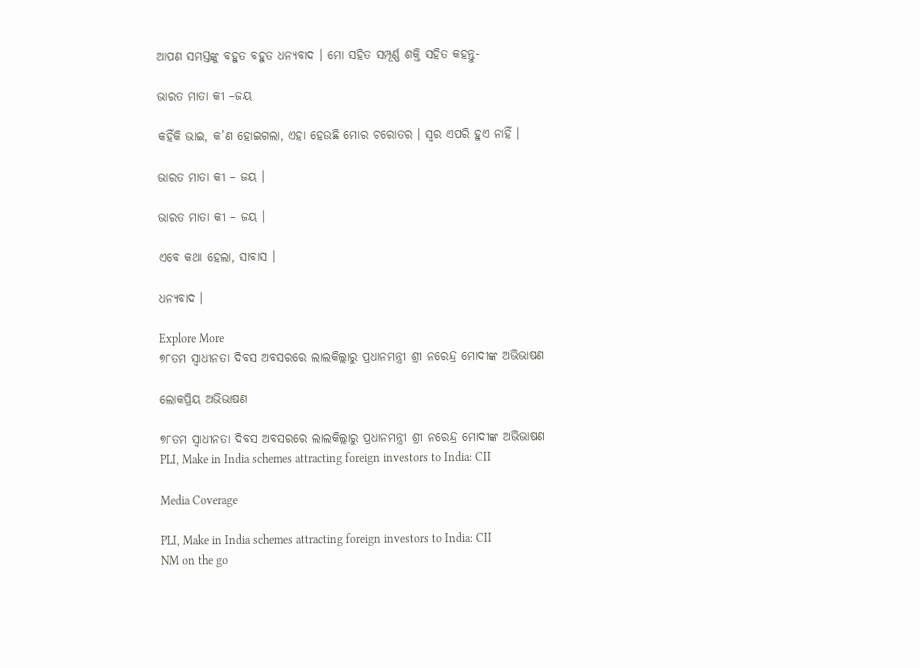ଆପଣ ସମସ୍ତଙ୍କୁ ବହୁତ ବହୁତ ଧନ୍ୟବାଦ । ମୋ ସହିତ ସମ୍ପୂର୍ଣ୍ଣ ଶକ୍ତି ସହିତ କହନ୍ତୁ-

ଭାରତ ମାତା କୀ –ଜୟ

କହିଁକି ଭାଇ, କ’ଣ ହୋଇଗଲା, ଏହା ହେଉଛି ମୋର ଚରୋତର । ସ୍ୱର ଏପରି ହୁଏ ନାହିଁ ।

ଭାରତ ମାତା କୀ – ଜୟ ।

ଭାରତ ମାତା କୀ – ଜୟ ।

ଏବେ କଥା ହେଲା, ସାବାସ ।

ଧନ୍ୟବାଦ ।

Explore More
୭୮ତମ ସ୍ୱାଧୀନତା ଦିବସ ଅବସରରେ ଲାଲକିଲ୍ଲାରୁ ପ୍ରଧାନମନ୍ତ୍ରୀ ଶ୍ରୀ ନରେନ୍ଦ୍ର ମୋଦୀଙ୍କ ଅଭିଭାଷଣ

ଲୋକପ୍ରିୟ ଅଭିଭାଷଣ

୭୮ତମ ସ୍ୱାଧୀନତା ଦିବସ ଅବସରରେ ଲାଲକିଲ୍ଲାରୁ ପ୍ରଧାନମନ୍ତ୍ରୀ ଶ୍ରୀ ନରେନ୍ଦ୍ର ମୋଦୀଙ୍କ ଅଭିଭାଷଣ
PLI, Make in India schemes attracting foreign investors to India: CII

Media Coverage

PLI, Make in India schemes attracting foreign investors to India: CII
NM on the go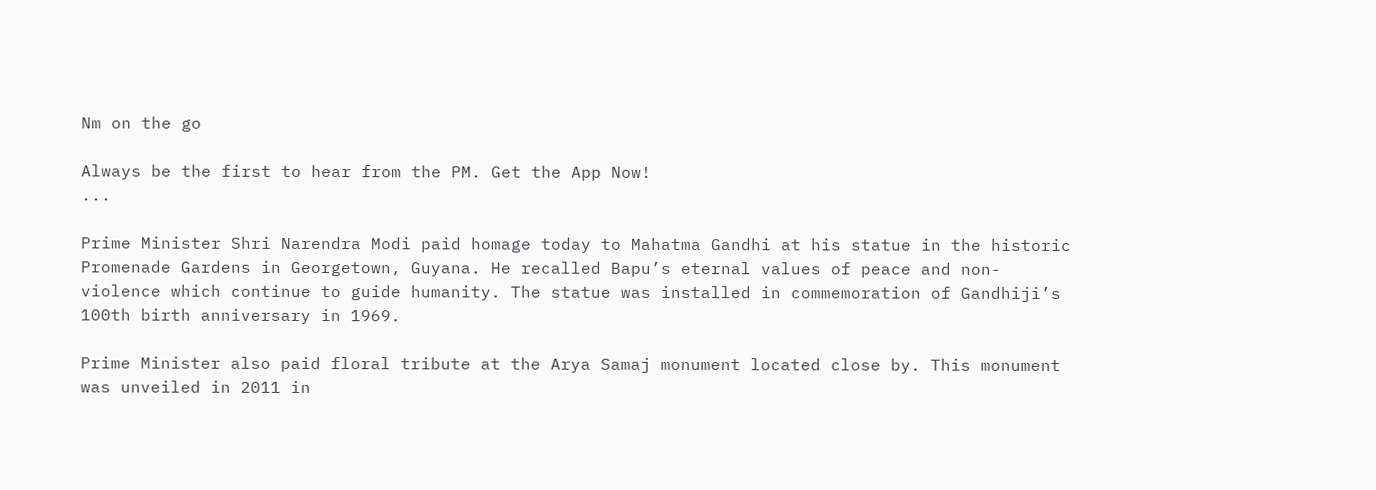Nm on the go

Always be the first to hear from the PM. Get the App Now!
...

Prime Minister Shri Narendra Modi paid homage today to Mahatma Gandhi at his statue in the historic Promenade Gardens in Georgetown, Guyana. He recalled Bapu’s eternal values of peace and non-violence which continue to guide humanity. The statue was installed in commemoration of Gandhiji’s 100th birth anniversary in 1969.

Prime Minister also paid floral tribute at the Arya Samaj monument located close by. This monument was unveiled in 2011 in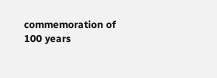commemoration of 100 years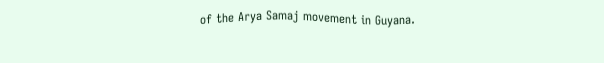of the Arya Samaj movement in Guyana.